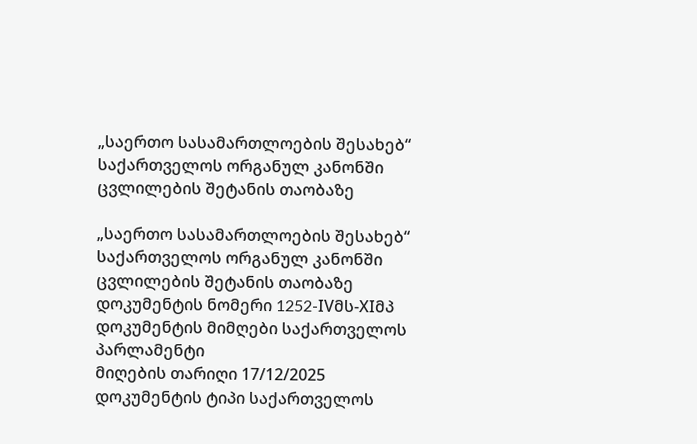„საერთო სასამართლოების შესახებ“ საქართველოს ორგანულ კანონში ცვლილების შეტანის თაობაზე

„საერთო სასამართლოების შესახებ“ საქართველოს ორგანულ კანონში ცვლილების შეტანის თაობაზე
დოკუმენტის ნომერი 1252-IVმს-XIმპ
დოკუმენტის მიმღები საქართველოს პარლამენტი
მიღების თარიღი 17/12/2025
დოკუმენტის ტიპი საქართველოს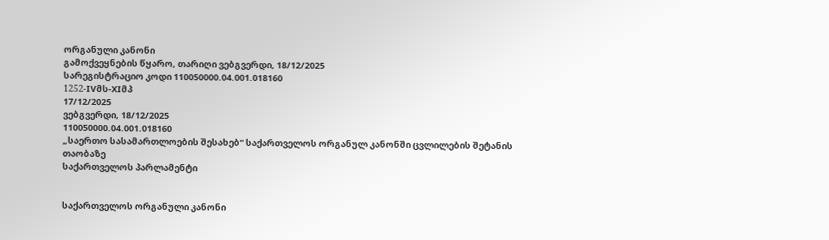ორგანული კანონი
გამოქვეყნების წყარო, თარიღი ვებგვერდი, 18/12/2025
სარეგისტრაციო კოდი 110050000.04.001.018160
1252-IVმს-XIმპ
17/12/2025
ვებგვერდი, 18/12/2025
110050000.04.001.018160
„საერთო სასამართლოების შესახებ“ საქართველოს ორგანულ კანონში ცვლილების შეტანის თაობაზე
საქართველოს პარლამენტი


საქართველოს ორგანული კანონი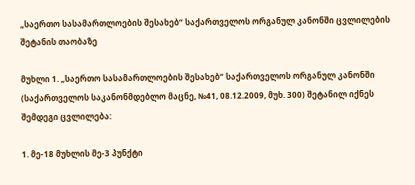„საერთო სასამართლოების შესახებ“ საქართველოს ორგანულ კანონში ცვლილების შეტანის თაობაზე

მუხლი 1. „საერთო სასამართლოების შესახებ“ საქართველოს ორგანულ კანონში (საქართველოს საკანონმდებლო მაცნე, №41, 08.12.2009, მუხ. 300) შეტანილ იქნეს შემდეგი ცვლილება:

1. მე-18 მუხლის მე-3 პუნქტი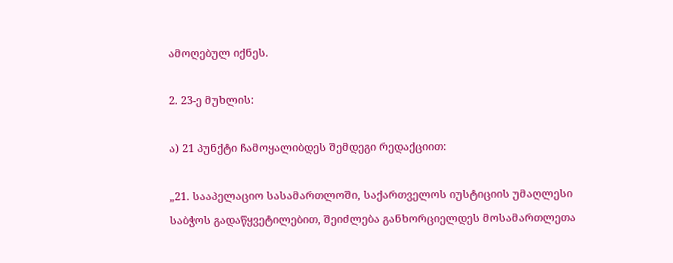ამოღებულ იქნეს.

2. 23-ე მუხლის:

ა) 21 პუნქტი ჩამოყალიბდეს შემდეგი რედაქციით:

„21. სააპელაციო სასამართლოში, საქართველოს იუსტიციის უმაღლესი საბჭოს გადაწყვეტილებით, შეიძლება განხორციელდეს მოსამართლეთა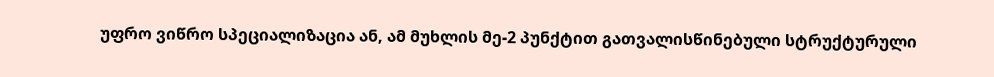უფრო ვიწრო სპეციალიზაცია ან, ამ მუხლის მე-2 პუნქტით გათვალისწინებული სტრუქტურული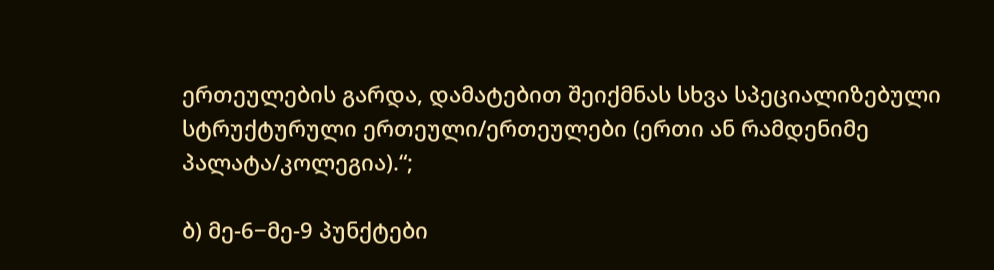ერთეულების გარდა, დამატებით შეიქმნას სხვა სპეციალიზებული სტრუქტურული ერთეული/ერთეულები (ერთი ან რამდენიმე პალატა/კოლეგია).“;

ბ) მე-6−მე-9 პუნქტები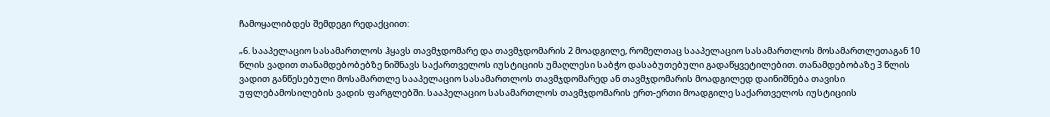ჩამოყალიბდეს შემდეგი რედაქციით:

„6. სააპელაციო სასამართლოს ჰყავს თავმჯდომარე და თავმჯდომარის 2 მოადგილე, რომელთაც სააპელაციო სასამართლოს მოსამართლეთაგან 10 წლის ვადით თანამდებობებზე ნიშნავს საქართველოს იუსტიციის უმაღლესი საბჭო დასაბუთებული გადაწყვეტილებით. თანამდებობაზე 3 წლის ვადით განწესებული მოსამართლე სააპელაციო სასამართლოს თავმჯდომარედ ან თავმჯდომარის მოადგილედ დაინიშნება თავისი უფლებამოსილების ვადის ფარგლებში. სააპელაციო სასამართლოს თავმჯდომარის ერთ-ერთი მოადგილე საქართველოს იუსტიციის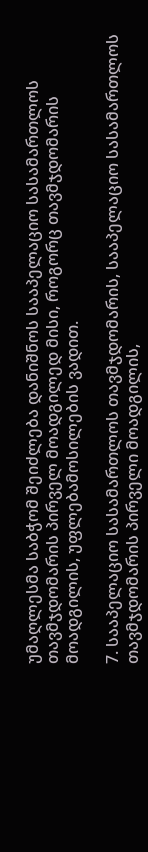უმაღლესმა საბჭომ შეიძლება დანიშნოს სააპელაციო სასამართლოს თავმჯდომარის პირველ მოადგილედ მისი, როგორც თავმჯდომარის მოადგილის, უფლებამოსილების ვადით.

7. სააპელაციო სასამართლოს თავმჯდომარის, სააპელაციო სასამართლოს თავმჯდომარის პირველი მოადგილის,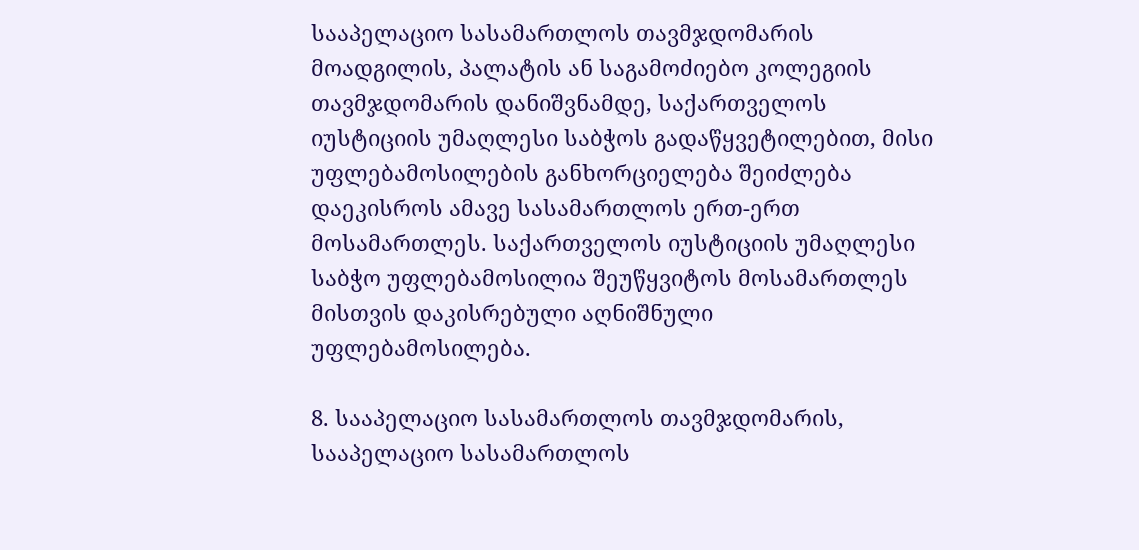სააპელაციო სასამართლოს თავმჯდომარის მოადგილის, პალატის ან საგამოძიებო კოლეგიის თავმჯდომარის დანიშვნამდე, საქართველოს იუსტიციის უმაღლესი საბჭოს გადაწყვეტილებით, მისი უფლებამოსილების განხორციელება შეიძლება დაეკისროს ამავე სასამართლოს ერთ-ერთ მოსამართლეს. საქართველოს იუსტიციის უმაღლესი საბჭო უფლებამოსილია შეუწყვიტოს მოსამართლეს მისთვის დაკისრებული აღნიშნული უფლებამოსილება.

8. სააპელაციო სასამართლოს თავმჯდომარის, სააპელაციო სასამართლოს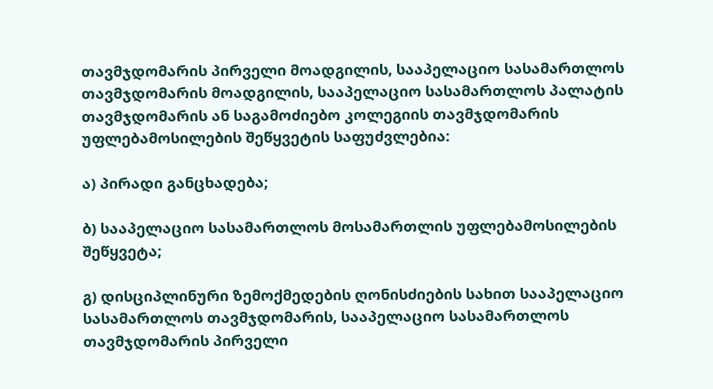თავმჯდომარის პირველი მოადგილის, სააპელაციო სასამართლოს თავმჯდომარის მოადგილის, სააპელაციო სასამართლოს პალატის თავმჯდომარის ან საგამოძიებო კოლეგიის თავმჯდომარის უფლებამოსილების შეწყვეტის საფუძვლებია:

ა) პირადი განცხადება;

ბ) სააპელაციო სასამართლოს მოსამართლის უფლებამოსილების შეწყვეტა;

გ) დისციპლინური ზემოქმედების ღონისძიების სახით სააპელაციო სასამართლოს თავმჯდომარის, სააპელაციო სასამართლოს თავმჯდომარის პირველი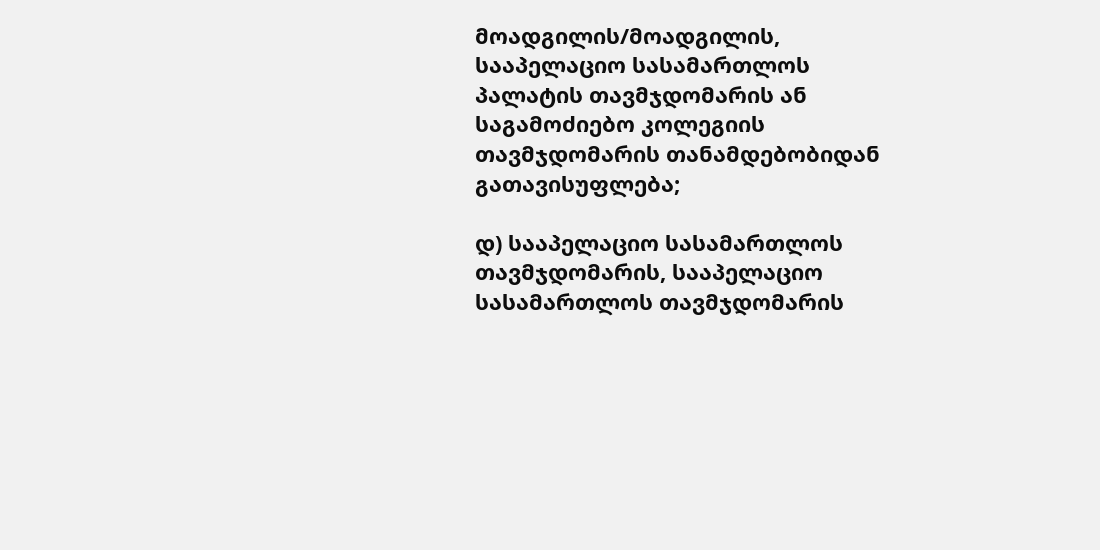მოადგილის/მოადგილის, სააპელაციო სასამართლოს პალატის თავმჯდომარის ან საგამოძიებო კოლეგიის თავმჯდომარის თანამდებობიდან გათავისუფლება;

დ) სააპელაციო სასამართლოს თავმჯდომარის, სააპელაციო სასამართლოს თავმჯდომარის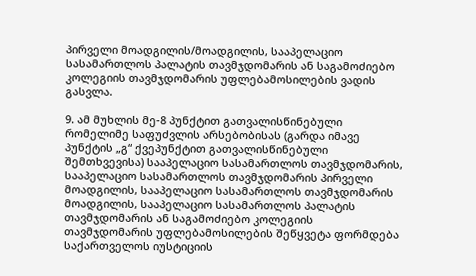პირველი მოადგილის/მოადგილის, სააპელაციო სასამართლოს პალატის თავმჯდომარის ან საგამოძიებო კოლეგიის თავმჯდომარის უფლებამოსილების ვადის გასვლა.

9. ამ მუხლის მე-8 პუნქტით გათვალისწინებული რომელიმე საფუძვლის არსებობისას (გარდა იმავე პუნქტის „გ“ ქვეპუნქტით გათვალისწინებული შემთხვევისა) სააპელაციო სასამართლოს თავმჯდომარის, სააპელაციო სასამართლოს თავმჯდომარის პირველი მოადგილის, სააპელაციო სასამართლოს თავმჯდომარის მოადგილის, სააპელაციო სასამართლოს პალატის თავმჯდომარის ან საგამოძიებო კოლეგიის თავმჯდომარის უფლებამოსილების შეწყვეტა ფორმდება საქართველოს იუსტიციის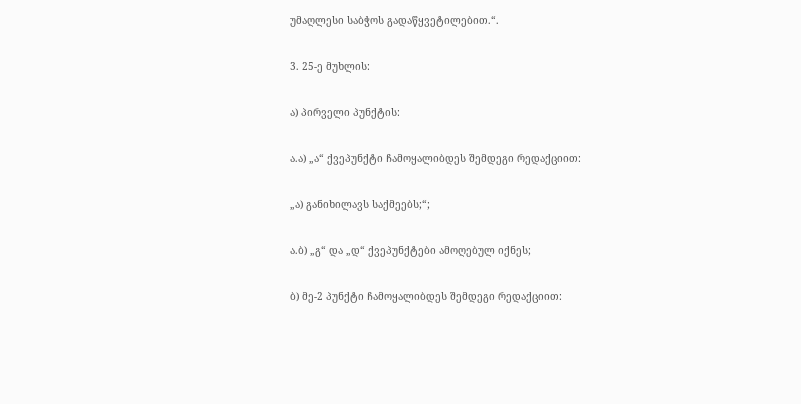უმაღლესი საბჭოს გადაწყვეტილებით.“.

3. 25-ე მუხლის:

ა) პირველი პუნქტის:

ა.ა) „ა“ ქვეპუნქტი ჩამოყალიბდეს შემდეგი რედაქციით:

„ა) განიხილავს საქმეებს;“;

ა.ბ) „გ“ და „დ“ ქვეპუნქტები ამოღებულ იქნეს;

ბ) მე-2 პუნქტი ჩამოყალიბდეს შემდეგი რედაქციით: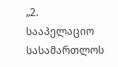„2. სააპელაციო სასამართლოს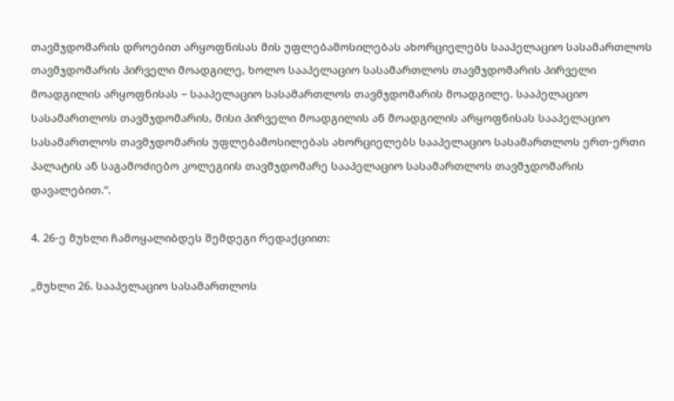თავმჯდომარის დროებით არყოფნისას მის უფლებამოსილებას ახორციელებს სააპელაციო სასამართლოს თავმჯდომარის პირველი მოადგილე, ხოლო სააპელაციო სასამართლოს თავმჯდომარის პირველი მოადგილის არყოფნისას − სააპელაციო სასამართლოს თავმჯდომარის მოადგილე. სააპელაციო სასამართლოს თავმჯდომარის, მისი პირველი მოადგილის ან მოადგილის არყოფნისას სააპელაციო სასამართლოს თავმჯდომარის უფლებამოსილებას ახორციელებს სააპელაციო სასამართლოს ერთ-ერთი პალატის ან საგამოძიებო კოლეგიის თავმჯდომარე სააპელაციო სასამართლოს თავმჯდომარის დავალებით.“.

4. 26-ე მუხლი ჩამოყალიბდეს შემდეგი რედაქციით:

„მუხლი 26. სააპელაციო სასამართლოს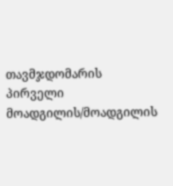თავმჯდომარის პირველი მოადგილის/მოადგილის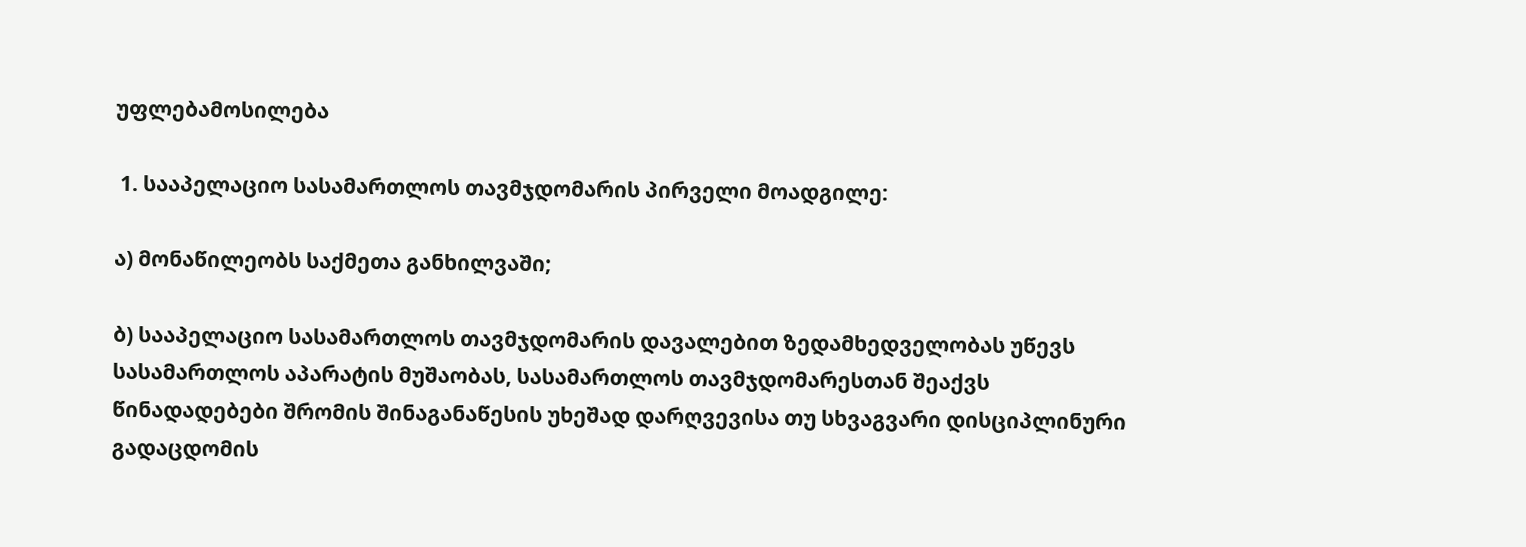უფლებამოსილება

 1. სააპელაციო სასამართლოს თავმჯდომარის პირველი მოადგილე:

ა) მონაწილეობს საქმეთა განხილვაში;

ბ) სააპელაციო სასამართლოს თავმჯდომარის დავალებით ზედამხედველობას უწევს სასამართლოს აპარატის მუშაობას, სასამართლოს თავმჯდომარესთან შეაქვს წინადადებები შრომის შინაგანაწესის უხეშად დარღვევისა თუ სხვაგვარი დისციპლინური გადაცდომის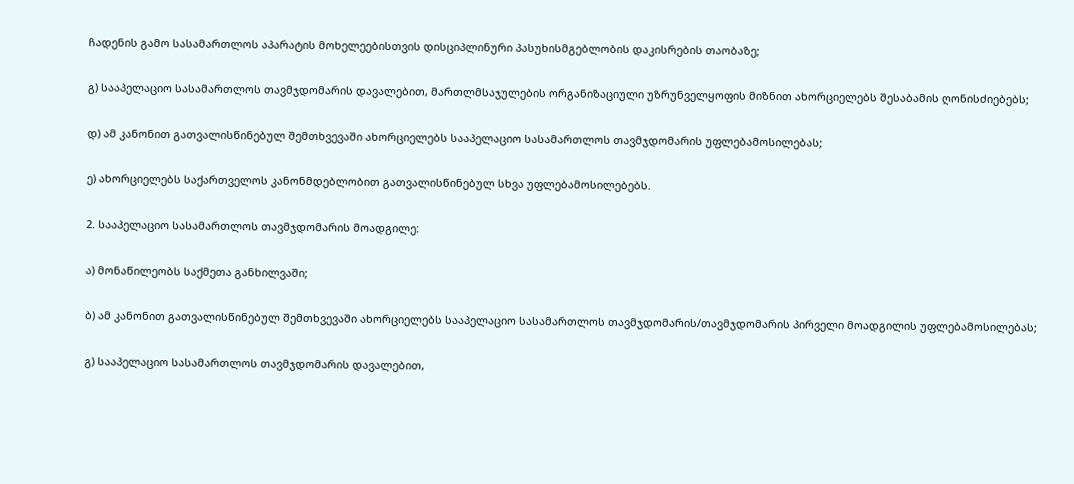ჩადენის გამო სასამართლოს აპარატის მოხელეებისთვის დისციპლინური პასუხისმგებლობის დაკისრების თაობაზე;

გ) სააპელაციო სასამართლოს თავმჯდომარის დავალებით, მართლმსაჯულების ორგანიზაციული უზრუნველყოფის მიზნით ახორციელებს შესაბამის ღონისძიებებს;

დ) ამ კანონით გათვალისწინებულ შემთხვევაში ახორციელებს სააპელაციო სასამართლოს თავმჯდომარის უფლებამოსილებას;

ე) ახორციელებს საქართველოს კანონმდებლობით გათვალისწინებულ სხვა უფლებამოსილებებს.

2. სააპელაციო სასამართლოს თავმჯდომარის მოადგილე:

ა) მონაწილეობს საქმეთა განხილვაში;

ბ) ამ კანონით გათვალისწინებულ შემთხვევაში ახორციელებს სააპელაციო სასამართლოს თავმჯდომარის/თავმჯდომარის პირველი მოადგილის უფლებამოსილებას;

გ) სააპელაციო სასამართლოს თავმჯდომარის დავალებით,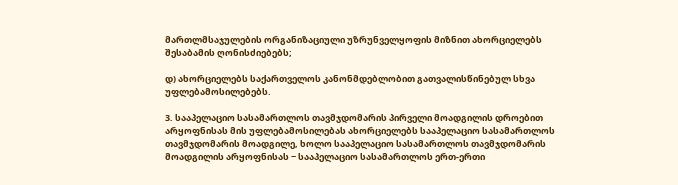მართლმსაჯულების ორგანიზაციული უზრუნველყოფის მიზნით ახორციელებს შესაბამის ღონისძიებებს;

დ) ახორციელებს საქართველოს კანონმდებლობით გათვალისწინებულ სხვა უფლებამოსილებებს.

3. სააპელაციო სასამართლოს თავმჯდომარის პირველი მოადგილის დროებით არყოფნისას მის უფლებამოსილებას ახორციელებს სააპელაციო სასამართლოს თავმჯდომარის მოადგილე, ხოლო სააპელაციო სასამართლოს თავმჯდომარის მოადგილის არყოფნისას − სააპელაციო სასამართლოს ერთ-ერთი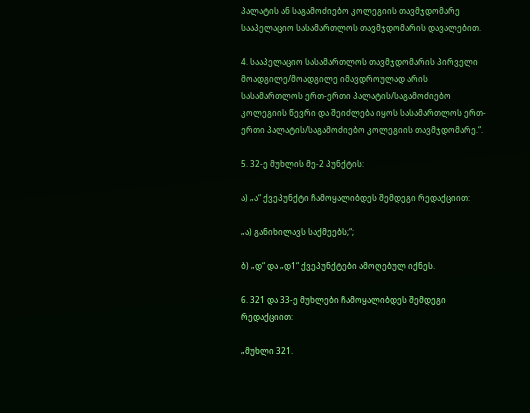პალატის ან საგამოძიებო კოლეგიის თავმჯდომარე სააპელაციო სასამართლოს თავმჯდომარის დავალებით.

4. სააპელაციო სასამართლოს თავმჯდომარის პირველი მოადგილე/მოადგილე იმავდროულად არის სასამართლოს ერთ-ერთი პალატის/საგამოძიებო კოლეგიის წევრი და შეიძლება იყოს სასამართლოს ერთ-ერთი პალატის/საგამოძიებო კოლეგიის თავმჯდომარე.“.

5. 32-ე მუხლის მე-2 პუნქტის:

ა) „ა“ ქვეპუნქტი ჩამოყალიბდეს შემდეგი რედაქციით:

„ა) განიხილავს საქმეებს;“;

ბ) „დ“ და „დ1“ ქვეპუნქტები ამოღებულ იქნეს.

6. 321 და 33-ე მუხლები ჩამოყალიბდეს შემდეგი რედაქციით:

„მუხლი 321.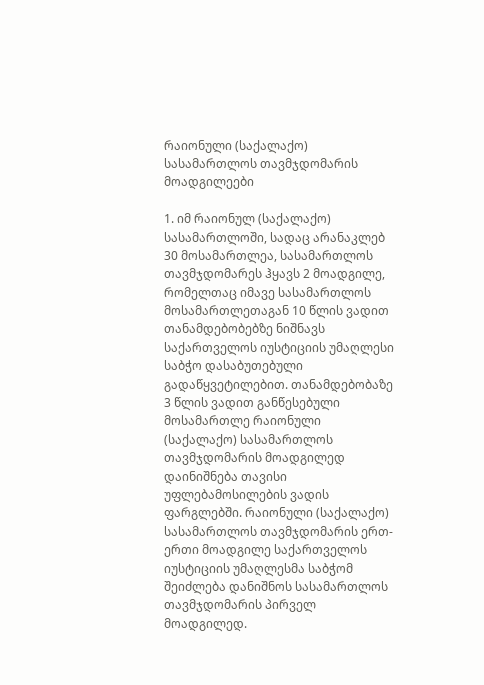რაიონული (საქალაქო) სასამართლოს თავმჯდომარის მოადგილეები

1. იმ რაიონულ (საქალაქო) სასამართლოში, სადაც არანაკლებ 30 მოსამართლეა, სასამართლოს თავმჯდომარეს ჰყავს 2 მოადგილე, რომელთაც იმავე სასამართლოს მოსამართლეთაგან 10 წლის ვადით თანამდებობებზე ნიშნავს საქართველოს იუსტიციის უმაღლესი საბჭო დასაბუთებული გადაწყვეტილებით. თანამდებობაზე 3 წლის ვადით განწესებული მოსამართლე რაიონული (საქალაქო) სასამართლოს თავმჯდომარის მოადგილედ დაინიშნება თავისი უფლებამოსილების ვადის ფარგლებში. რაიონული (საქალაქო) სასამართლოს თავმჯდომარის ერთ-ერთი მოადგილე საქართველოს იუსტიციის უმაღლესმა საბჭომ შეიძლება დანიშნოს სასამართლოს თავმჯდომარის პირველ მოადგილედ.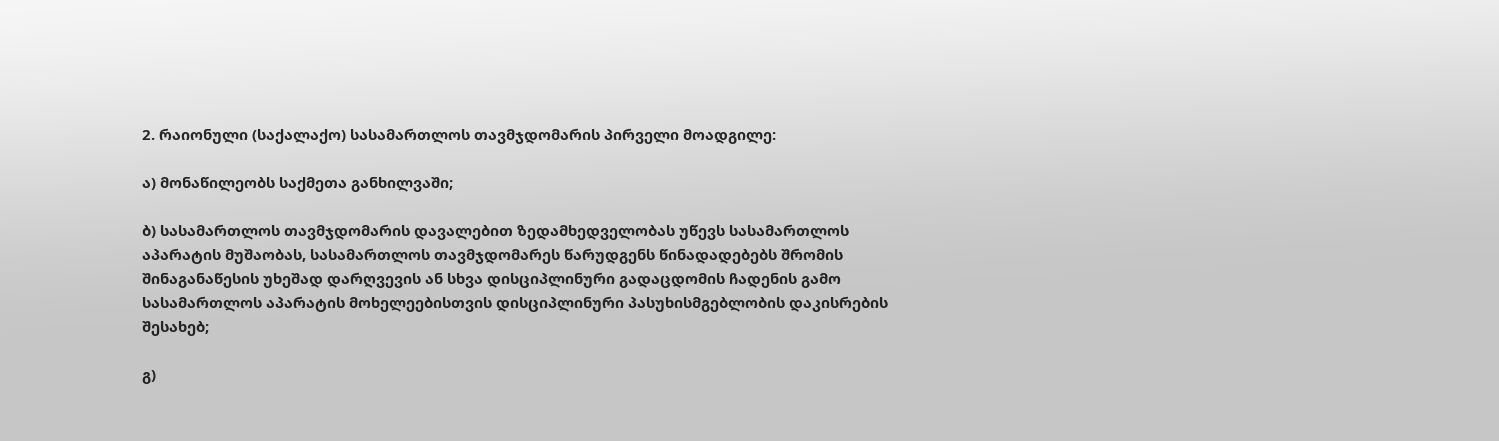2. რაიონული (საქალაქო) სასამართლოს თავმჯდომარის პირველი მოადგილე:

ა) მონაწილეობს საქმეთა განხილვაში;

ბ) სასამართლოს თავმჯდომარის დავალებით ზედამხედველობას უწევს სასამართლოს აპარატის მუშაობას, სასამართლოს თავმჯდომარეს წარუდგენს წინადადებებს შრომის შინაგანაწესის უხეშად დარღვევის ან სხვა დისციპლინური გადაცდომის ჩადენის გამო სასამართლოს აპარატის მოხელეებისთვის დისციპლინური პასუხისმგებლობის დაკისრების შესახებ;

გ)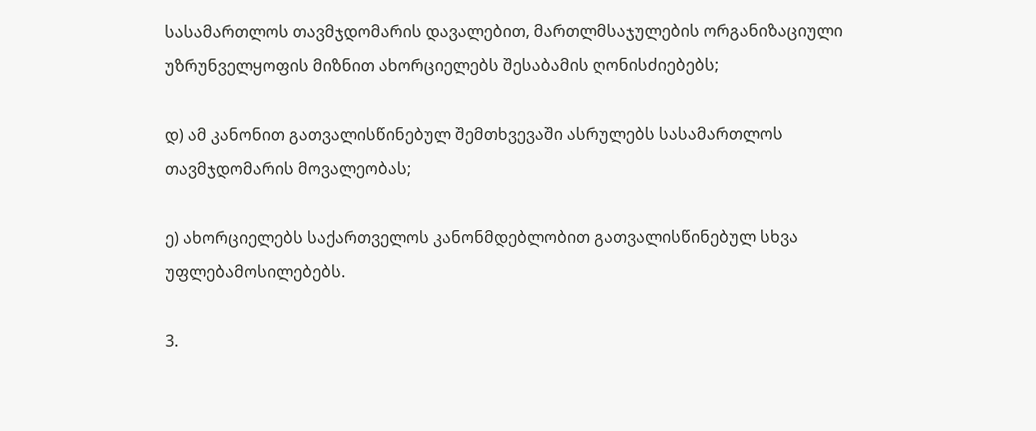სასამართლოს თავმჯდომარის დავალებით, მართლმსაჯულების ორგანიზაციული უზრუნველყოფის მიზნით ახორციელებს შესაბამის ღონისძიებებს;

დ) ამ კანონით გათვალისწინებულ შემთხვევაში ასრულებს სასამართლოს თავმჯდომარის მოვალეობას;

ე) ახორციელებს საქართველოს კანონმდებლობით გათვალისწინებულ სხვა უფლებამოსილებებს.

3.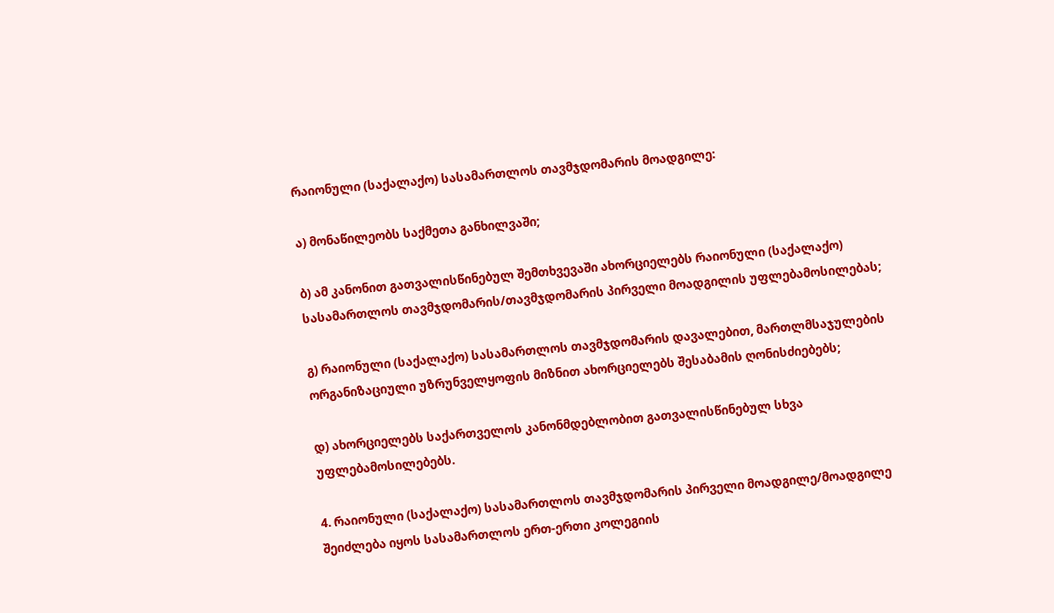რაიონული (საქალაქო) სასამართლოს თავმჯდომარის მოადგილე:

ა) მონაწილეობს საქმეთა განხილვაში;

ბ) ამ კანონით გათვალისწინებულ შემთხვევაში ახორციელებს რაიონული (საქალაქო) სასამართლოს თავმჯდომარის/თავმჯდომარის პირველი მოადგილის უფლებამოსილებას;

გ) რაიონული (საქალაქო) სასამართლოს თავმჯდომარის დავალებით, მართლმსაჯულების ორგანიზაციული უზრუნველყოფის მიზნით ახორციელებს შესაბამის ღონისძიებებს;

დ) ახორციელებს საქართველოს კანონმდებლობით გათვალისწინებულ სხვა უფლებამოსილებებს.

4. რაიონული (საქალაქო) სასამართლოს თავმჯდომარის პირველი მოადგილე/მოადგილე შეიძლება იყოს სასამართლოს ერთ-ერთი კოლეგიის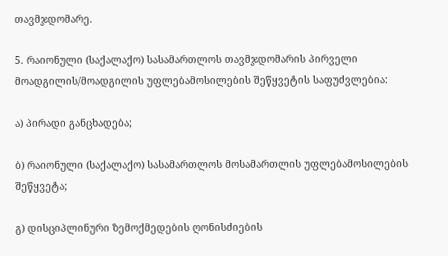თავმჯდომარე.

5. რაიონული (საქალაქო) სასამართლოს თავმჯდომარის პირველი მოადგილის/მოადგილის უფლებამოსილების შეწყვეტის საფუძვლებია:

ა) პირადი განცხადება;

ბ) რაიონული (საქალაქო) სასამართლოს მოსამართლის უფლებამოსილების შეწყვეტა;

გ) დისციპლინური ზემოქმედების ღონისძიების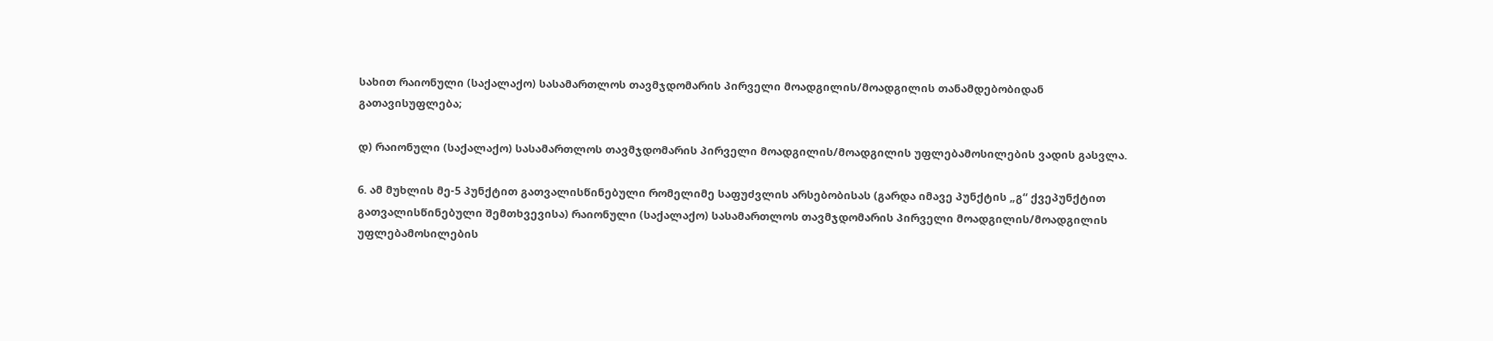სახით რაიონული (საქალაქო) სასამართლოს თავმჯდომარის პირველი მოადგილის/მოადგილის თანამდებობიდან გათავისუფლება;

დ) რაიონული (საქალაქო) სასამართლოს თავმჯდომარის პირველი მოადგილის/მოადგილის უფლებამოსილების ვადის გასვლა.

6. ამ მუხლის მე-5 პუნქტით გათვალისწინებული რომელიმე საფუძვლის არსებობისას (გარდა იმავე პუნქტის „გ“ ქვეპუნქტით გათვალისწინებული შემთხვევისა) რაიონული (საქალაქო) სასამართლოს თავმჯდომარის პირველი მოადგილის/მოადგილის უფლებამოსილების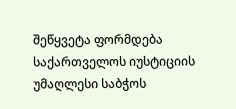შეწყვეტა ფორმდება საქართველოს იუსტიციის უმაღლესი საბჭოს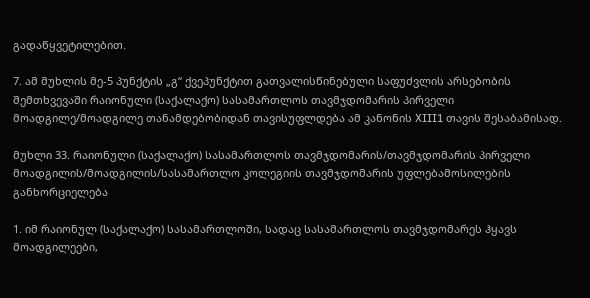გადაწყვეტილებით.

7. ამ მუხლის მე-5 პუნქტის „გ“ ქვეპუნქტით გათვალისწინებული საფუძვლის არსებობის შემთხვევაში რაიონული (საქალაქო) სასამართლოს თავმჯდომარის პირველი მოადგილე/მოადგილე თანამდებობიდან თავისუფლდება ამ კანონის XIII1 თავის შესაბამისად.

მუხლი 33. რაიონული (საქალაქო) სასამართლოს თავმჯდომარის/თავმჯდომარის პირველი მოადგილის/მოადგილის/სასამართლო კოლეგიის თავმჯდომარის უფლებამოსილების განხორციელება

1. იმ რაიონულ (საქალაქო) სასამართლოში, სადაც სასამართლოს თავმჯდომარეს ჰყავს მოადგილეები,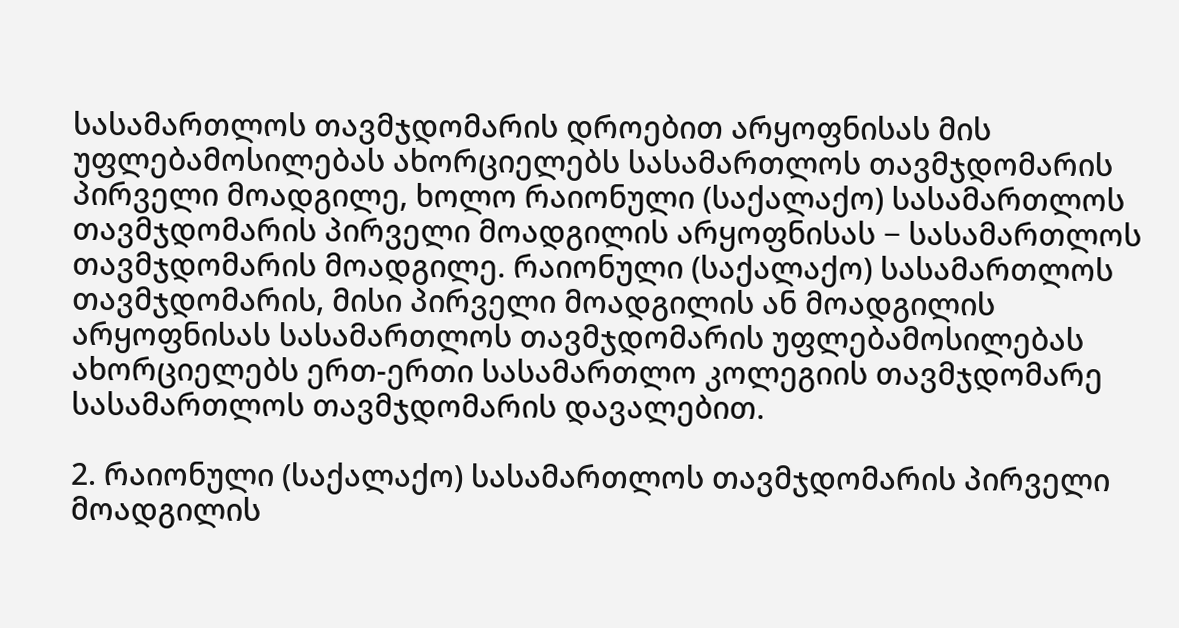სასამართლოს თავმჯდომარის დროებით არყოფნისას მის უფლებამოსილებას ახორციელებს სასამართლოს თავმჯდომარის პირველი მოადგილე, ხოლო რაიონული (საქალაქო) სასამართლოს თავმჯდომარის პირველი მოადგილის არყოფნისას − სასამართლოს თავმჯდომარის მოადგილე. რაიონული (საქალაქო) სასამართლოს თავმჯდომარის, მისი პირველი მოადგილის ან მოადგილის არყოფნისას სასამართლოს თავმჯდომარის უფლებამოსილებას ახორციელებს ერთ-ერთი სასამართლო კოლეგიის თავმჯდომარე სასამართლოს თავმჯდომარის დავალებით.

2. რაიონული (საქალაქო) სასამართლოს თავმჯდომარის პირველი მოადგილის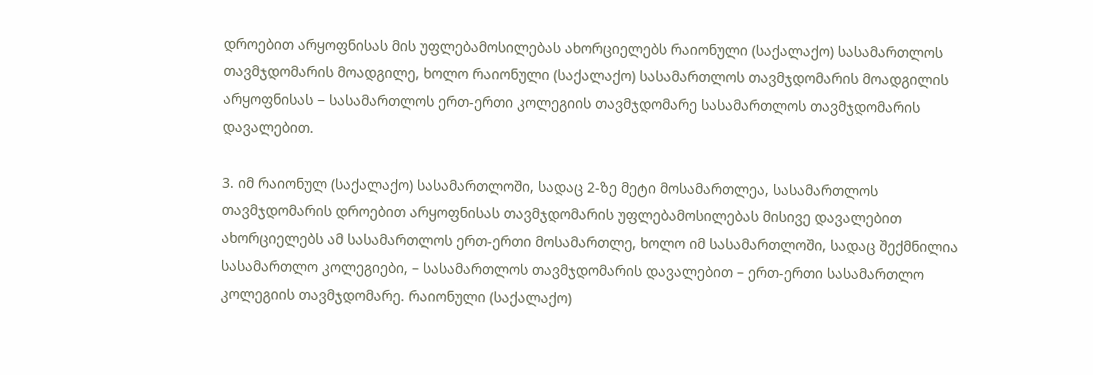დროებით არყოფნისას მის უფლებამოსილებას ახორციელებს რაიონული (საქალაქო) სასამართლოს თავმჯდომარის მოადგილე, ხოლო რაიონული (საქალაქო) სასამართლოს თავმჯდომარის მოადგილის არყოფნისას − სასამართლოს ერთ-ერთი კოლეგიის თავმჯდომარე სასამართლოს თავმჯდომარის დავალებით.

3. იმ რაიონულ (საქალაქო) სასამართლოში, სადაც 2-ზე მეტი მოსამართლეა, სასამართლოს თავმჯდომარის დროებით არყოფნისას თავმჯდომარის უფლებამოსილებას მისივე დავალებით ახორციელებს ამ სასამართლოს ერთ-ერთი მოსამართლე, ხოლო იმ სასამართლოში, სადაც შექმნილია სასამართლო კოლეგიები, – სასამართლოს თავმჯდომარის დავალებით – ერთ-ერთი სასამართლო კოლეგიის თავმჯდომარე. რაიონული (საქალაქო)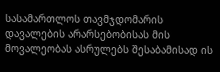სასამართლოს თავმჯდომარის დავალების არარსებობისას მის მოვალეობას ასრულებს შესაბამისად ის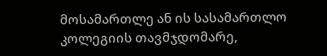მოსამართლე ან ის სასამართლო კოლეგიის თავმჯდომარე,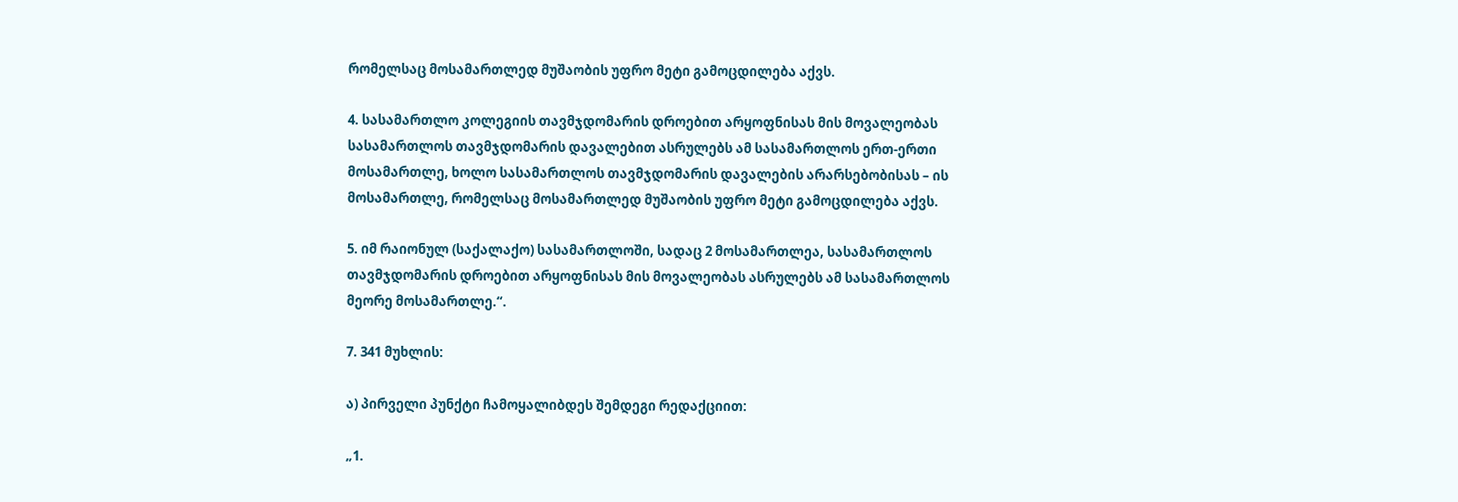რომელსაც მოსამართლედ მუშაობის უფრო მეტი გამოცდილება აქვს.

4. სასამართლო კოლეგიის თავმჯდომარის დროებით არყოფნისას მის მოვალეობას სასამართლოს თავმჯდომარის დავალებით ასრულებს ამ სასამართლოს ერთ-ერთი მოსამართლე, ხოლო სასამართლოს თავმჯდომარის დავალების არარსებობისას – ის მოსამართლე, რომელსაც მოსამართლედ მუშაობის უფრო მეტი გამოცდილება აქვს.

5. იმ რაიონულ (საქალაქო) სასამართლოში, სადაც 2 მოსამართლეა, სასამართლოს თავმჯდომარის დროებით არყოფნისას მის მოვალეობას ასრულებს ამ სასამართლოს მეორე მოსამართლე.“.

7. 341 მუხლის:

ა) პირველი პუნქტი ჩამოყალიბდეს შემდეგი რედაქციით:

„1.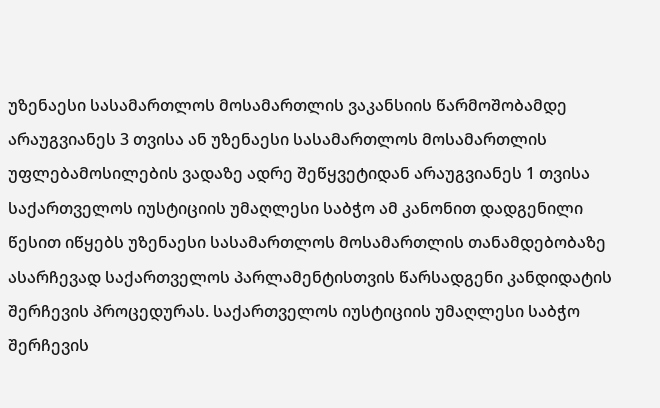უზენაესი სასამართლოს მოსამართლის ვაკანსიის წარმოშობამდე არაუგვიანეს 3 თვისა ან უზენაესი სასამართლოს მოსამართლის უფლებამოსილების ვადაზე ადრე შეწყვეტიდან არაუგვიანეს 1 თვისა საქართველოს იუსტიციის უმაღლესი საბჭო ამ კანონით დადგენილი წესით იწყებს უზენაესი სასამართლოს მოსამართლის თანამდებობაზე ასარჩევად საქართველოს პარლამენტისთვის წარსადგენი კანდიდატის შერჩევის პროცედურას. საქართველოს იუსტიციის უმაღლესი საბჭო შერჩევის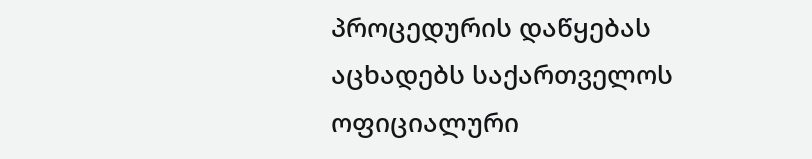პროცედურის დაწყებას აცხადებს საქართველოს ოფიციალური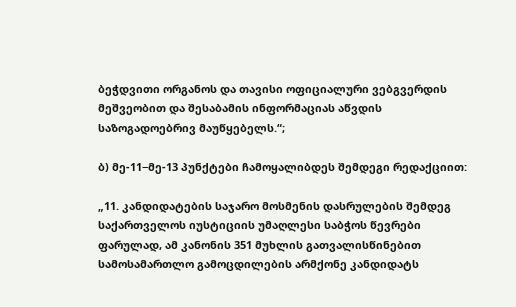ბეჭდვითი ორგანოს და თავისი ოფიციალური ვებგვერდის მეშვეობით და შესაბამის ინფორმაციას აწვდის საზოგადოებრივ მაუწყებელს.“;

ბ) მე-11−მე-13 პუნქტები ჩამოყალიბდეს შემდეგი რედაქციით:

„11. კანდიდატების საჯარო მოსმენის დასრულების შემდეგ საქართველოს იუსტიციის უმაღლესი საბჭოს წევრები ფარულად, ამ კანონის 351 მუხლის გათვალისწინებით სამოსამართლო გამოცდილების არმქონე კანდიდატს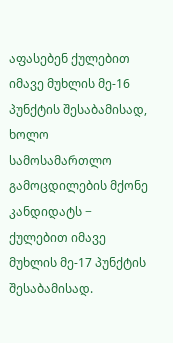აფასებენ ქულებით იმავე მუხლის მე-16 პუნქტის შესაბამისად, ხოლო სამოსამართლო გამოცდილების მქონე კანდიდატს − ქულებით იმავე მუხლის მე-17 პუნქტის შესაბამისად.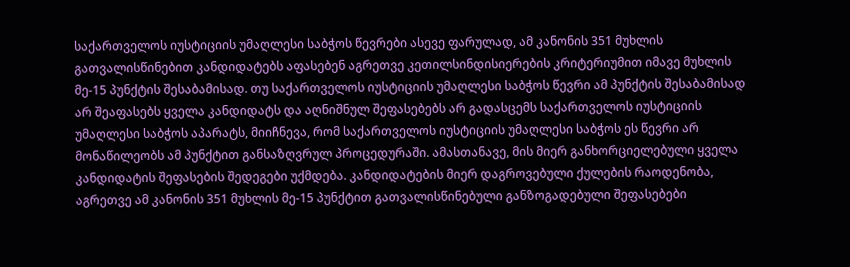საქართველოს იუსტიციის უმაღლესი საბჭოს წევრები ასევე ფარულად, ამ კანონის 351 მუხლის გათვალისწინებით კანდიდატებს აფასებენ აგრეთვე კეთილსინდისიერების კრიტერიუმით იმავე მუხლის მე-15 პუნქტის შესაბამისად. თუ საქართველოს იუსტიციის უმაღლესი საბჭოს წევრი ამ პუნქტის შესაბამისად არ შეაფასებს ყველა კანდიდატს და აღნიშნულ შეფასებებს არ გადასცემს საქართველოს იუსტიციის უმაღლესი საბჭოს აპარატს, მიიჩნევა, რომ საქართველოს იუსტიციის უმაღლესი საბჭოს ეს წევრი არ მონაწილეობს ამ პუნქტით განსაზღვრულ პროცედურაში. ამასთანავე, მის მიერ განხორციელებული ყველა კანდიდატის შეფასების შედეგები უქმდება. კანდიდატების მიერ დაგროვებული ქულების რაოდენობა, აგრეთვე ამ კანონის 351 მუხლის მე-15 პუნქტით გათვალისწინებული განზოგადებული შეფასებები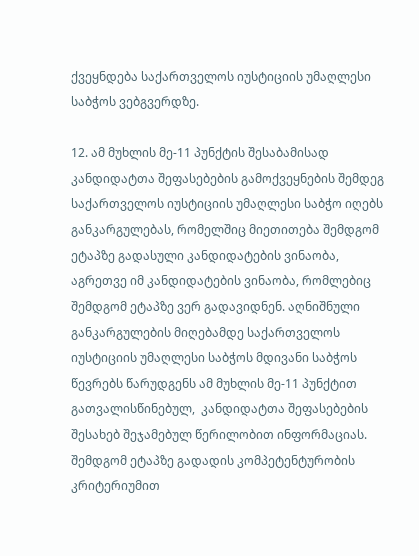ქვეყნდება საქართველოს იუსტიციის უმაღლესი საბჭოს ვებგვერდზე.

12. ამ მუხლის მე-11 პუნქტის შესაბამისად კანდიდატთა შეფასებების გამოქვეყნების შემდეგ საქართველოს იუსტიციის უმაღლესი საბჭო იღებს განკარგულებას, რომელშიც მიეთითება შემდგომ ეტაპზე გადასული კანდიდატების ვინაობა, აგრეთვე იმ კანდიდატების ვინაობა, რომლებიც შემდგომ ეტაპზე ვერ გადავიდნენ. აღნიშნული განკარგულების მიღებამდე საქართველოს იუსტიციის უმაღლესი საბჭოს მდივანი საბჭოს წევრებს წარუდგენს ამ მუხლის მე-11 პუნქტით გათვალისწინებულ,  კანდიდატთა შეფასებების შესახებ შეჯამებულ წერილობით ინფორმაციას. შემდგომ ეტაპზე გადადის კომპეტენტურობის კრიტერიუმით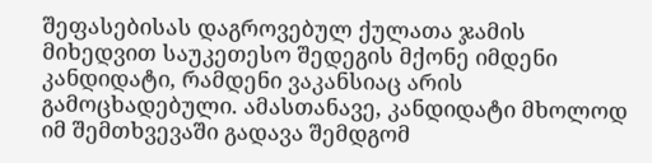შეფასებისას დაგროვებულ ქულათა ჯამის მიხედვით საუკეთესო შედეგის მქონე იმდენი კანდიდატი, რამდენი ვაკანსიაც არის გამოცხადებული. ამასთანავე, კანდიდატი მხოლოდ იმ შემთხვევაში გადავა შემდგომ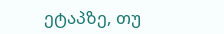ეტაპზე, თუ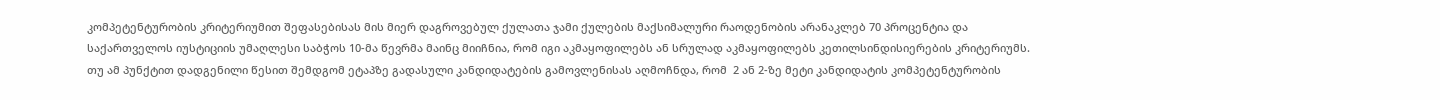კომპეტენტურობის კრიტერიუმით შეფასებისას მის მიერ დაგროვებულ ქულათა ჯამი ქულების მაქსიმალური რაოდენობის არანაკლებ 70 პროცენტია და საქართველოს იუსტიციის უმაღლესი საბჭოს 10-მა წევრმა მაინც მიიჩნია, რომ იგი აკმაყოფილებს ან სრულად აკმაყოფილებს კეთილსინდისიერების კრიტერიუმს. თუ ამ პუნქტით დადგენილი წესით შემდგომ ეტაპზე გადასული კანდიდატების გამოვლენისას აღმოჩნდა, რომ  2 ან 2-ზე მეტი კანდიდატის კომპეტენტურობის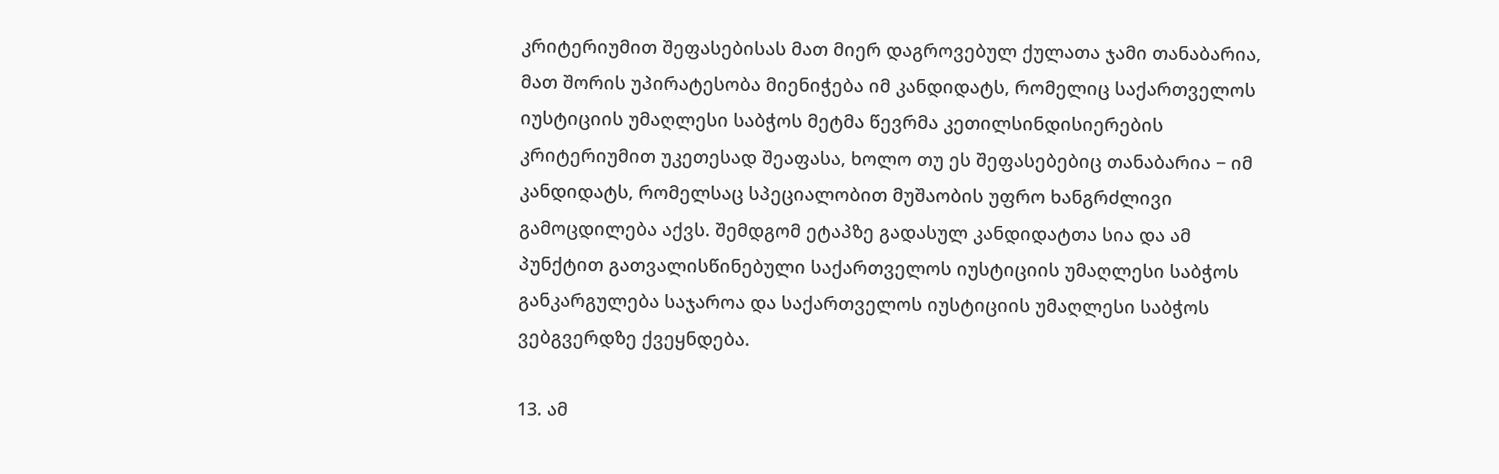კრიტერიუმით შეფასებისას მათ მიერ დაგროვებულ ქულათა ჯამი თანაბარია, მათ შორის უპირატესობა მიენიჭება იმ კანდიდატს, რომელიც საქართველოს იუსტიციის უმაღლესი საბჭოს მეტმა წევრმა კეთილსინდისიერების კრიტერიუმით უკეთესად შეაფასა, ხოლო თუ ეს შეფასებებიც თანაბარია − იმ კანდიდატს, რომელსაც სპეციალობით მუშაობის უფრო ხანგრძლივი გამოცდილება აქვს. შემდგომ ეტაპზე გადასულ კანდიდატთა სია და ამ პუნქტით გათვალისწინებული საქართველოს იუსტიციის უმაღლესი საბჭოს განკარგულება საჯაროა და საქართველოს იუსტიციის უმაღლესი საბჭოს ვებგვერდზე ქვეყნდება.

13. ამ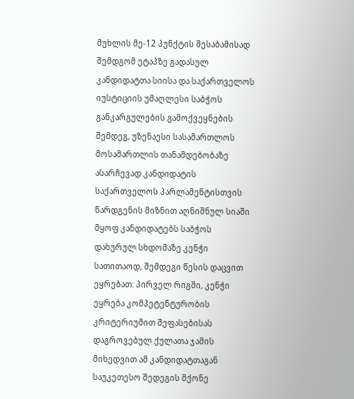მუხლის მე-12 პუნქტის შესაბამისად შემდგომ ეტაპზე გადასულ კანდიდატთა სიისა და საქართველოს იუსტიციის უმაღლესი საბჭოს განკარგულების გამოქვეყნების შემდეგ, უზენაესი სასამართლოს მოსამართლის თანამდებობაზე ასარჩევად კანდიდატის საქართველოს პარლამენტისთვის წარდგენის მიზნით აღნიშნულ სიაში მყოფ კანდიდატებს საბჭოს დახურულ სხდომაზე კენჭი სათითაოდ, შემდეგი წესის დაცვით ეყრებათ: პირველ რიგში, კენჭი ეყრება კომპეტენტურობის კრიტერიუმით შეფასებისას დაგროვებულ ქულათა ჯამის მიხედვით ამ კანდიდატთაგან საუკეთესო შედეგის მქონე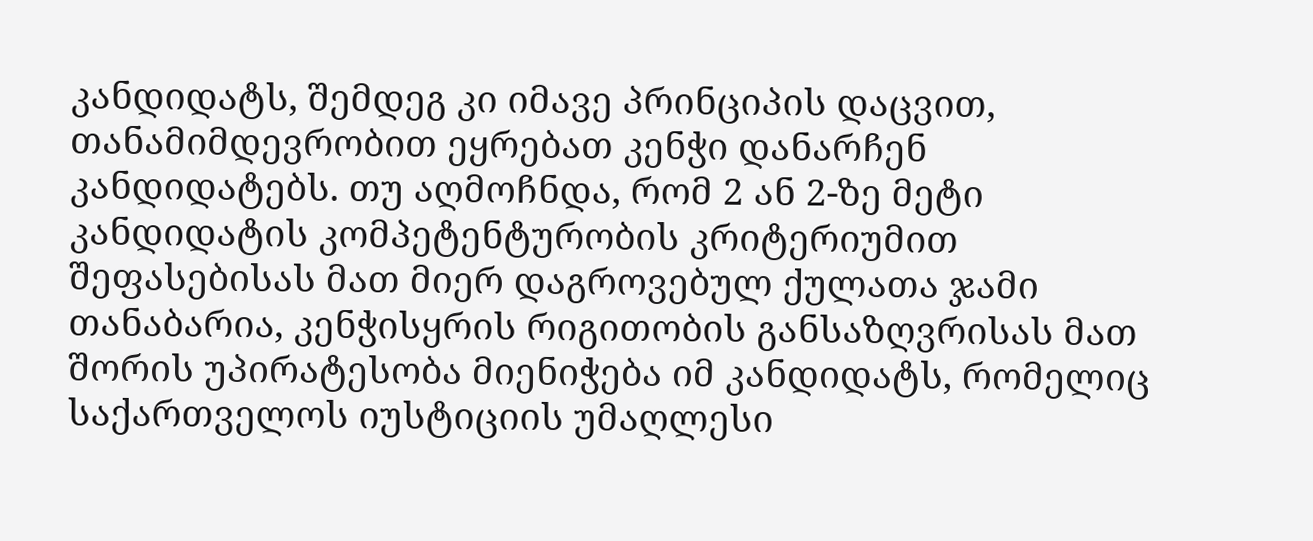კანდიდატს, შემდეგ კი იმავე პრინციპის დაცვით, თანამიმდევრობით ეყრებათ კენჭი დანარჩენ კანდიდატებს. თუ აღმოჩნდა, რომ 2 ან 2-ზე მეტი კანდიდატის კომპეტენტურობის კრიტერიუმით შეფასებისას მათ მიერ დაგროვებულ ქულათა ჯამი თანაბარია, კენჭისყრის რიგითობის განსაზღვრისას მათ შორის უპირატესობა მიენიჭება იმ კანდიდატს, რომელიც საქართველოს იუსტიციის უმაღლესი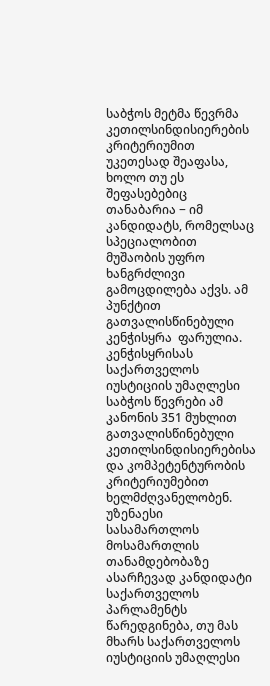საბჭოს მეტმა წევრმა კეთილსინდისიერების კრიტერიუმით უკეთესად შეაფასა, ხოლო თუ ეს შეფასებებიც თანაბარია − იმ კანდიდატს, რომელსაც სპეციალობით მუშაობის უფრო ხანგრძლივი გამოცდილება აქვს. ამ პუნქტით გათვალისწინებული კენჭისყრა  ფარულია. კენჭისყრისას საქართველოს იუსტიციის უმაღლესი საბჭოს წევრები ამ კანონის 351 მუხლით გათვალისწინებული კეთილსინდისიერებისა და კომპეტენტურობის კრიტერიუმებით ხელმძღვანელობენ. უზენაესი სასამართლოს მოსამართლის თანამდებობაზე ასარჩევად კანდიდატი საქართველოს პარლამენტს წარედგინება, თუ მას მხარს საქართველოს იუსტიციის უმაღლესი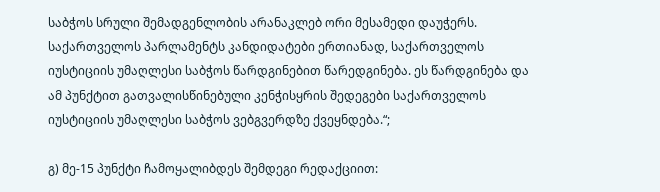საბჭოს სრული შემადგენლობის არანაკლებ ორი მესამედი დაუჭერს. საქართველოს პარლამენტს კანდიდატები ერთიანად, საქართველოს იუსტიციის უმაღლესი საბჭოს წარდგინებით წარედგინება. ეს წარდგინება და ამ პუნქტით გათვალისწინებული კენჭისყრის შედეგები საქართველოს იუსტიციის უმაღლესი საბჭოს ვებგვერდზე ქვეყნდება.“;

გ) მე-15 პუნქტი ჩამოყალიბდეს შემდეგი რედაქციით: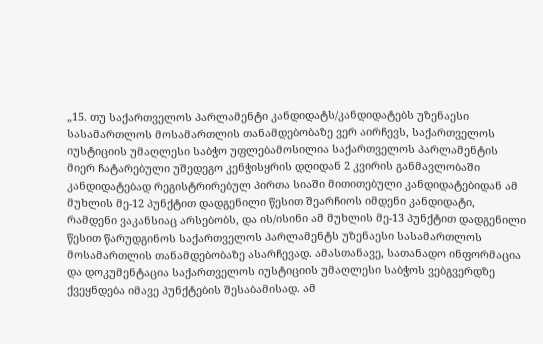„15. თუ საქართველოს პარლამენტი კანდიდატს/კანდიდატებს უზენაესი სასამართლოს მოსამართლის თანამდებობაზე ვერ აირჩევს, საქართველოს იუსტიციის უმაღლესი საბჭო უფლებამოსილია საქართველოს პარლამენტის მიერ ჩატარებული უშედეგო კენჭისყრის დღიდან 2 კვირის განმავლობაში კანდიდატებად რეგისტრირებულ პირთა სიაში მითითებული კანდიდატებიდან ამ მუხლის მე-12 პუნქტით დადგენილი წესით შეარჩიოს იმდენი კანდიდატი, რამდენი ვაკანსიაც არსებობს, და ის/ისინი ამ მუხლის მე-13 პუნქტით დადგენილი წესით წარუდგინოს საქართველოს პარლამენტს უზენაესი სასამართლოს მოსამართლის თანამდებობაზე ასარჩევად. ამასთანავე, სათანადო ინფორმაცია და დოკუმენტაცია საქართველოს იუსტიციის უმაღლესი საბჭოს ვებგვერდზე ქვეყნდება იმავე პუნქტების შესაბამისად. ამ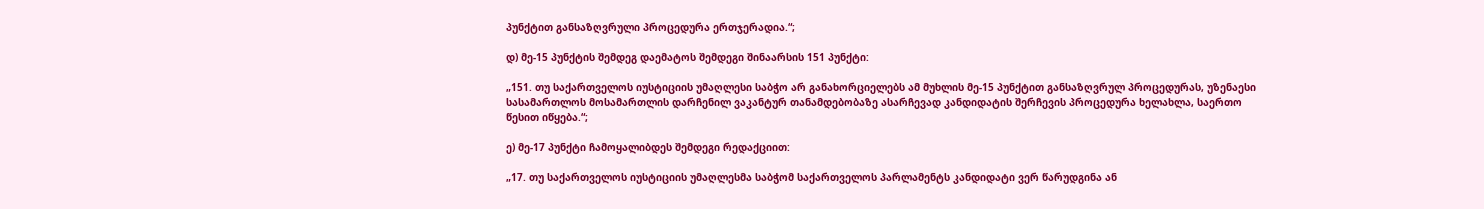პუნქტით განსაზღვრული პროცედურა ერთჯერადია.“;

დ) მე-15 პუნქტის შემდეგ დაემატოს შემდეგი შინაარსის 151 პუნქტი:

„151. თუ საქართველოს იუსტიციის უმაღლესი საბჭო არ განახორციელებს ამ მუხლის მე-15 პუნქტით განსაზღვრულ პროცედურას, უზენაესი სასამართლოს მოსამართლის დარჩენილ ვაკანტურ თანამდებობაზე ასარჩევად კანდიდატის შერჩევის პროცედურა ხელახლა, საერთო წესით იწყება.“;

ე) მე-17 პუნქტი ჩამოყალიბდეს შემდეგი რედაქციით:

„17. თუ საქართველოს იუსტიციის უმაღლესმა საბჭომ საქართველოს პარლამენტს კანდიდატი ვერ წარუდგინა ან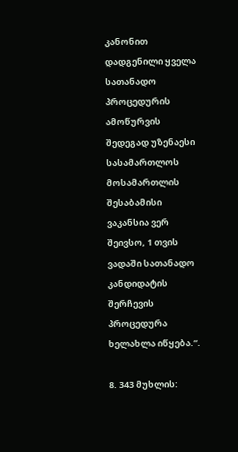კანონით დადგენილი ყველა სათანადო პროცედურის ამოწურვის შედეგად უზენაესი სასამართლოს მოსამართლის შესაბამისი ვაკანსია ვერ შეივსო, 1 თვის ვადაში სათანადო კანდიდატის შერჩევის პროცედურა ხელახლა იწყება.“.

8. 343 მუხლის: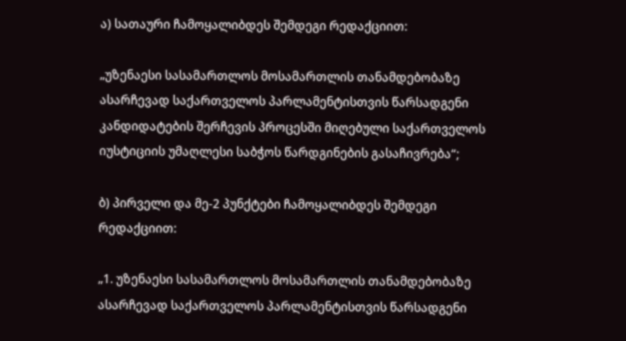ა) სათაური ჩამოყალიბდეს შემდეგი რედაქციით:

„უზენაესი სასამართლოს მოსამართლის თანამდებობაზე ასარჩევად საქართველოს პარლამენტისთვის წარსადგენი კანდიდატების შერჩევის პროცესში მიღებული საქართველოს იუსტიციის უმაღლესი საბჭოს წარდგინების გასაჩივრება“;

ბ) პირველი და მე-2 პუნქტები ჩამოყალიბდეს შემდეგი რედაქციით:

„1. უზენაესი სასამართლოს მოსამართლის თანამდებობაზე ასარჩევად საქართველოს პარლამენტისთვის წარსადგენი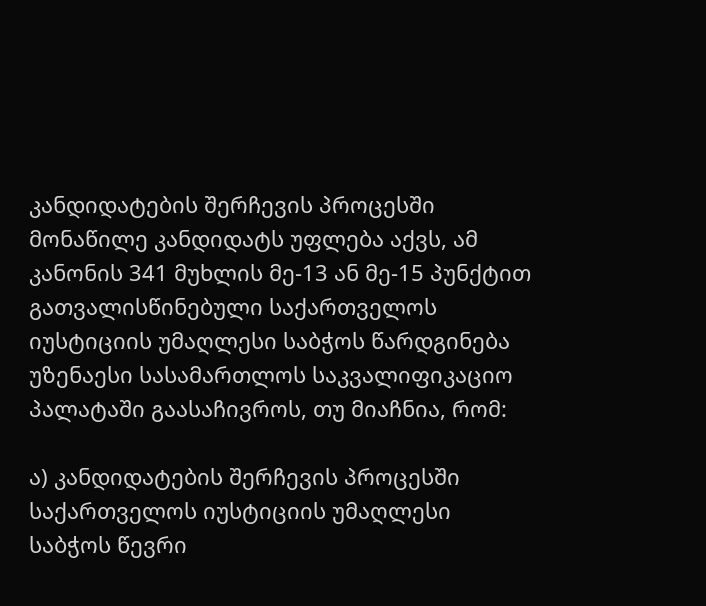კანდიდატების შერჩევის პროცესში მონაწილე კანდიდატს უფლება აქვს, ამ კანონის 341 მუხლის მე-13 ან მე-15 პუნქტით გათვალისწინებული საქართველოს იუსტიციის უმაღლესი საბჭოს წარდგინება უზენაესი სასამართლოს საკვალიფიკაციო პალატაში გაასაჩივროს, თუ მიაჩნია, რომ:

ა) კანდიდატების შერჩევის პროცესში საქართველოს იუსტიციის უმაღლესი საბჭოს წევრი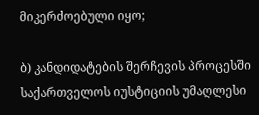მიკერძოებული იყო;

ბ) კანდიდატების შერჩევის პროცესში საქართველოს იუსტიციის უმაღლესი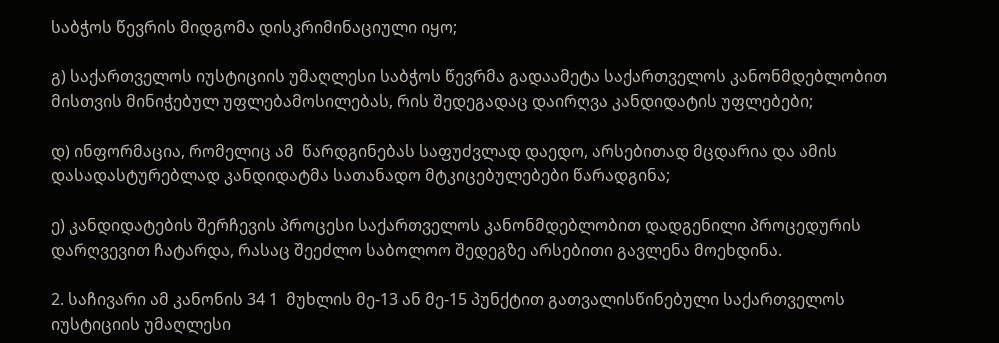საბჭოს წევრის მიდგომა დისკრიმინაციული იყო;

გ) საქართველოს იუსტიციის უმაღლესი საბჭოს წევრმა გადაამეტა საქართველოს კანონმდებლობით მისთვის მინიჭებულ უფლებამოსილებას, რის შედეგადაც დაირღვა კანდიდატის უფლებები;

დ) ინფორმაცია, რომელიც ამ  წარდგინებას საფუძვლად დაედო, არსებითად მცდარია და ამის დასადასტურებლად კანდიდატმა სათანადო მტკიცებულებები წარადგინა;

ე) კანდიდატების შერჩევის პროცესი საქართველოს კანონმდებლობით დადგენილი პროცედურის დარღვევით ჩატარდა, რასაც შეეძლო საბოლოო შედეგზე არსებითი გავლენა მოეხდინა.

2. საჩივარი ამ კანონის 34 1  მუხლის მე-13 ან მე-15 პუნქტით გათვალისწინებული საქართველოს იუსტიციის უმაღლესი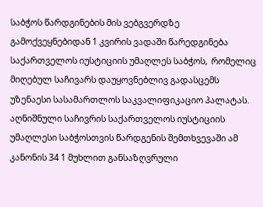საბჭოს წარდგინების მის ვებგვერდზე გამოქვეყნებიდან 1 კვირის ვადაში წარედგინება საქართველოს იუსტიციის უმაღლეს საბჭოს,  რომელიც მიღებულ საჩივარს დაუყოვნებლივ გადასცემს უზენაესი სასამართლოს საკვალიფიკაციო პალატას. აღნიშნული საჩივრის საქართველოს იუსტიციის უმაღლესი საბჭოსთვის წარდგენის შემთხვევაში ამ კანონის 34 1 მუხლით განსაზღვრული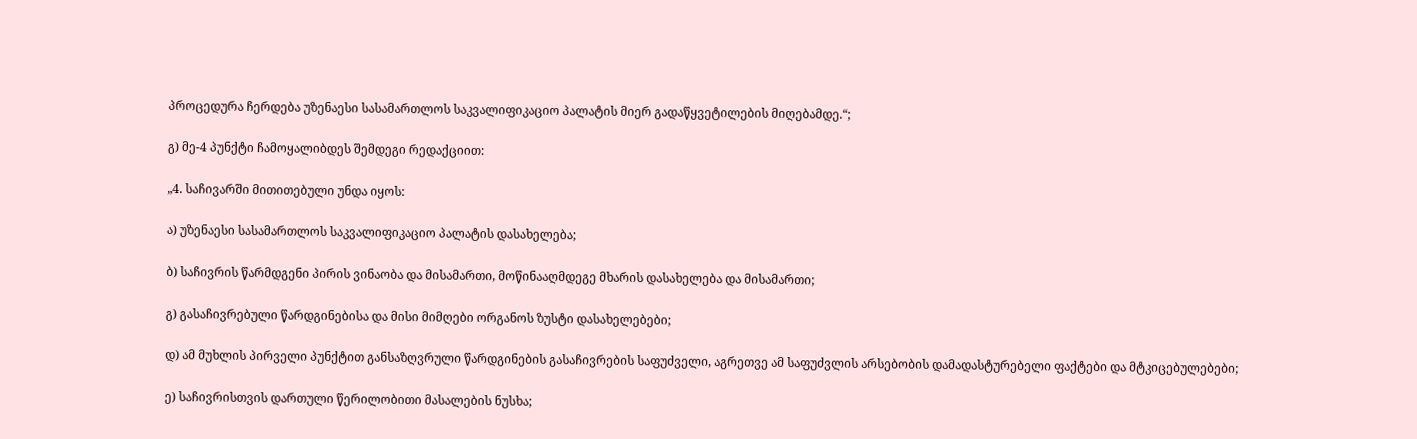პროცედურა ჩერდება უზენაესი სასამართლოს საკვალიფიკაციო პალატის მიერ გადაწყვეტილების მიღებამდე.“;

გ) მე-4 პუნქტი ჩამოყალიბდეს შემდეგი რედაქციით:

„4. საჩივარში მითითებული უნდა იყოს:

ა) უზენაესი სასამართლოს საკვალიფიკაციო პალატის დასახელება;

ბ) საჩივრის წარმდგენი პირის ვინაობა და მისამართი, მოწინააღმდეგე მხარის დასახელება და მისამართი;

გ) გასაჩივრებული წარდგინებისა და მისი მიმღები ორგანოს ზუსტი დასახელებები;

დ) ამ მუხლის პირველი პუნქტით განსაზღვრული წარდგინების გასაჩივრების საფუძველი, აგრეთვე ამ საფუძვლის არსებობის დამადასტურებელი ფაქტები და მტკიცებულებები;

ე) საჩივრისთვის დართული წერილობითი მასალების ნუსხა;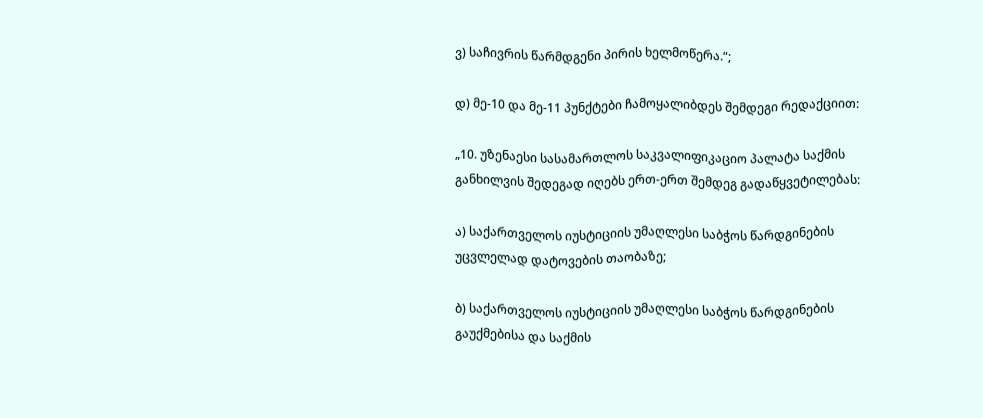ვ) საჩივრის წარმდგენი პირის ხელმოწერა.“;

დ) მე-10 და მე-11 პუნქტები ჩამოყალიბდეს შემდეგი რედაქციით:

„10. უზენაესი სასამართლოს საკვალიფიკაციო პალატა საქმის განხილვის შედეგად იღებს ერთ-ერთ შემდეგ გადაწყვეტილებას:

ა) საქართველოს იუსტიციის უმაღლესი საბჭოს წარდგინების უცვლელად დატოვების თაობაზე;

ბ) საქართველოს იუსტიციის უმაღლესი საბჭოს წარდგინების გაუქმებისა და საქმის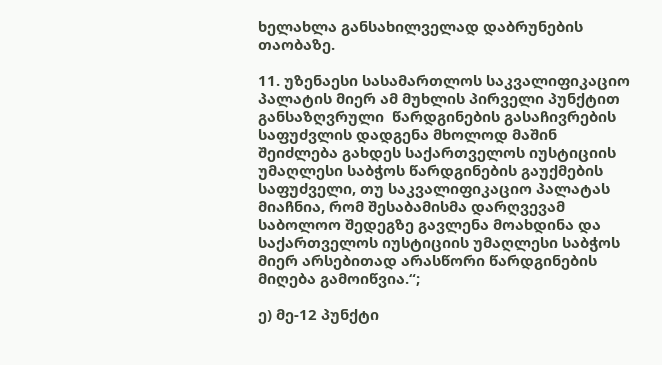ხელახლა განსახილველად დაბრუნების თაობაზე.

11. უზენაესი სასამართლოს საკვალიფიკაციო პალატის მიერ ამ მუხლის პირველი პუნქტით განსაზღვრული  წარდგინების გასაჩივრების საფუძვლის დადგენა მხოლოდ მაშინ შეიძლება გახდეს საქართველოს იუსტიციის უმაღლესი საბჭოს წარდგინების გაუქმების საფუძველი, თუ საკვალიფიკაციო პალატას მიაჩნია, რომ შესაბამისმა დარღვევამ საბოლოო შედეგზე გავლენა მოახდინა და საქართველოს იუსტიციის უმაღლესი საბჭოს მიერ არსებითად არასწორი წარდგინების მიღება გამოიწვია.“;

ე) მე-12 პუნქტი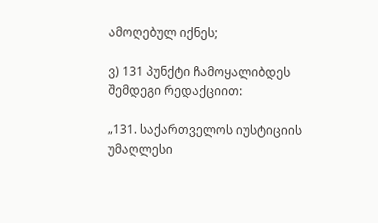ამოღებულ იქნეს;

ვ) 131 პუნქტი ჩამოყალიბდეს შემდეგი რედაქციით:

„131. საქართველოს იუსტიციის უმაღლესი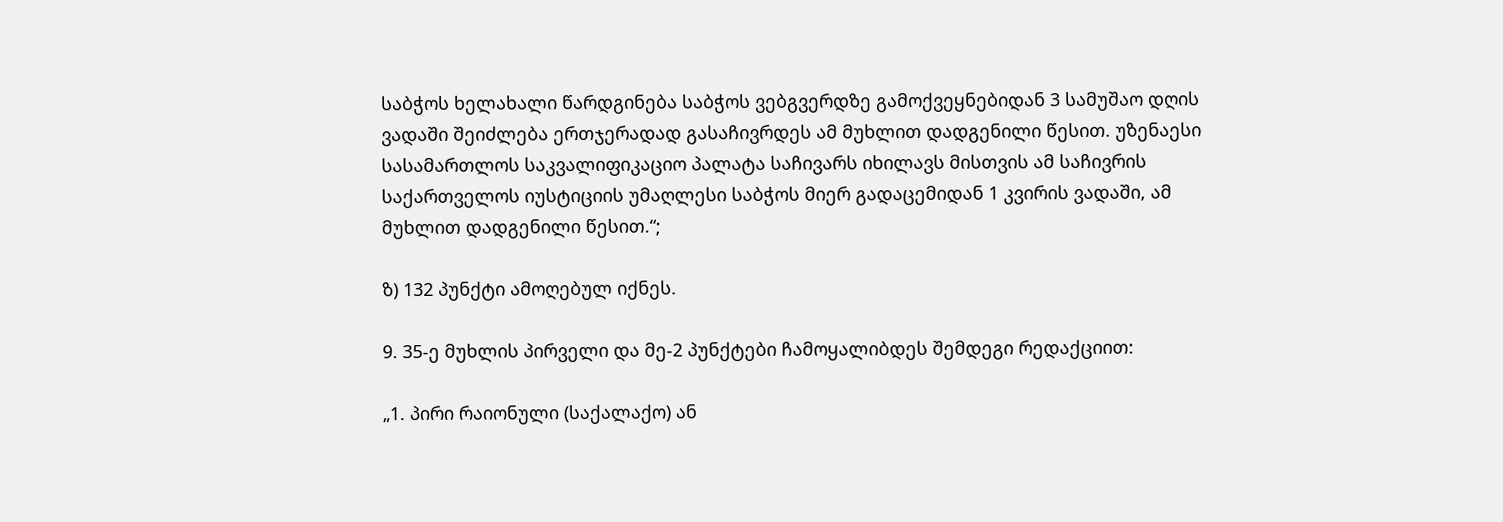საბჭოს ხელახალი წარდგინება საბჭოს ვებგვერდზე გამოქვეყნებიდან 3 სამუშაო დღის ვადაში შეიძლება ერთჯერადად გასაჩივრდეს ამ მუხლით დადგენილი წესით. უზენაესი სასამართლოს საკვალიფიკაციო პალატა საჩივარს იხილავს მისთვის ამ საჩივრის საქართველოს იუსტიციის უმაღლესი საბჭოს მიერ გადაცემიდან 1 კვირის ვადაში, ამ მუხლით დადგენილი წესით.“;

ზ) 132 პუნქტი ამოღებულ იქნეს.

9. 35-ე მუხლის პირველი და მე-2 პუნქტები ჩამოყალიბდეს შემდეგი რედაქციით:

„1. პირი რაიონული (საქალაქო) ან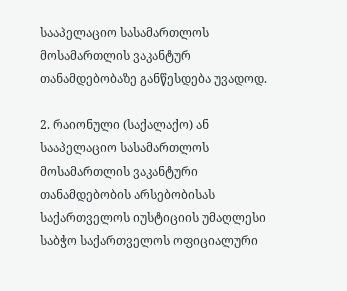სააპელაციო სასამართლოს მოსამართლის ვაკანტურ თანამდებობაზე განწესდება უვადოდ.

2. რაიონული (საქალაქო) ან სააპელაციო სასამართლოს მოსამართლის ვაკანტური თანამდებობის არსებობისას საქართველოს იუსტიციის უმაღლესი საბჭო საქართველოს ოფიციალური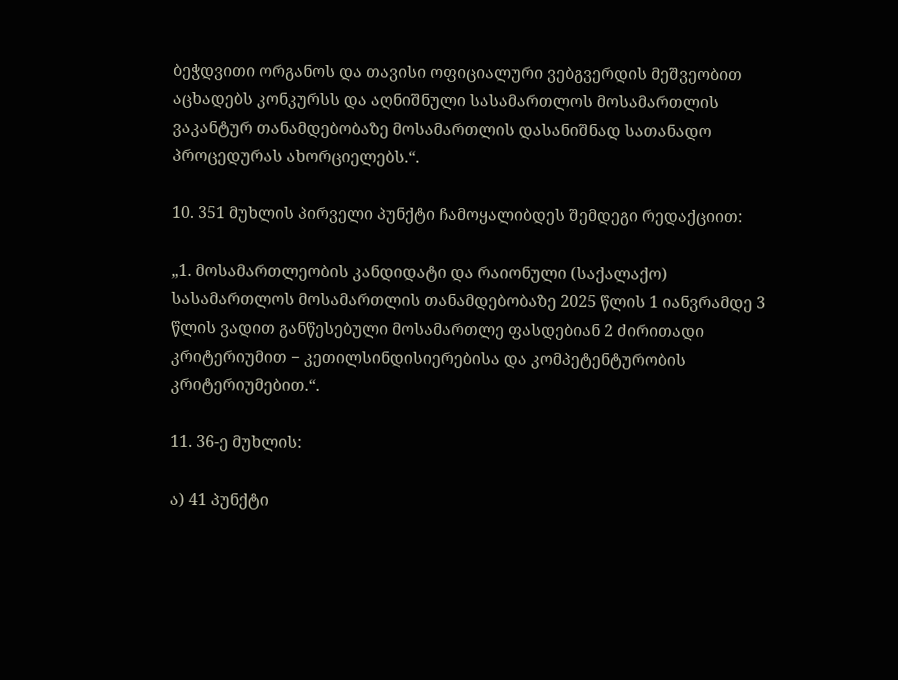ბეჭდვითი ორგანოს და თავისი ოფიციალური ვებგვერდის მეშვეობით აცხადებს კონკურსს და აღნიშნული სასამართლოს მოსამართლის ვაკანტურ თანამდებობაზე მოსამართლის დასანიშნად სათანადო პროცედურას ახორციელებს.“.

10. 351 მუხლის პირველი პუნქტი ჩამოყალიბდეს შემდეგი რედაქციით:

„1. მოსამართლეობის კანდიდატი და რაიონული (საქალაქო) სასამართლოს მოსამართლის თანამდებობაზე 2025 წლის 1 იანვრამდე 3 წლის ვადით განწესებული მოსამართლე ფასდებიან 2 ძირითადი კრიტერიუმით − კეთილსინდისიერებისა და კომპეტენტურობის კრიტერიუმებით.“.

11. 36-ე მუხლის:

ა) 41 პუნქტი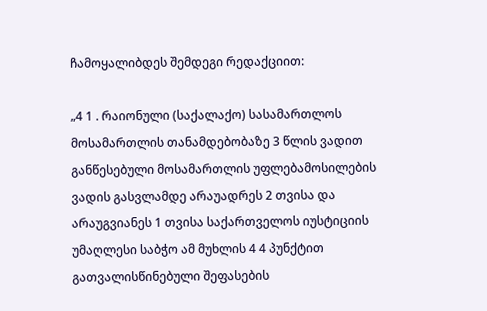ჩამოყალიბდეს შემდეგი რედაქციით:

„4 1 . რაიონული (საქალაქო) სასამართლოს მოსამართლის თანამდებობაზე 3 წლის ვადით განწესებული მოსამართლის უფლებამოსილების ვადის გასვლამდე არაუადრეს 2 თვისა და არაუგვიანეს 1 თვისა საქართველოს იუსტიციის უმაღლესი საბჭო ამ მუხლის 4 4 პუნქტით გათვალისწინებული შეფასების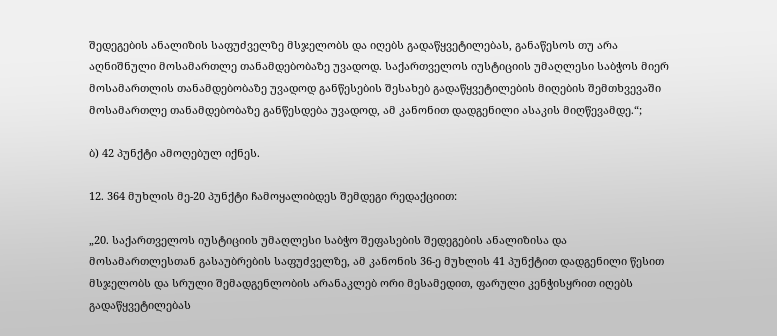შედეგების ანალიზის საფუძველზე მსჯელობს და იღებს გადაწყვეტილებას, განაწესოს თუ არა აღნიშნული მოსამართლე თანამდებობაზე უვადოდ. საქართველოს იუსტიციის უმაღლესი საბჭოს მიერ მოსამართლის თანამდებობაზე უვადოდ განწესების შესახებ გადაწყვეტილების მიღების შემთხვევაში მოსამართლე თანამდებობაზე განწესდება უვადოდ, ამ კანონით დადგენილი ასაკის მიღწევამდე.“;

ბ) 42 პუნქტი ამოღებულ იქნეს.

12. 364 მუხლის მე-20 პუნქტი ჩამოყალიბდეს შემდეგი რედაქციით:

„20. საქართველოს იუსტიციის უმაღლესი საბჭო შეფასების შედეგების ანალიზისა და მოსამართლესთან გასაუბრების საფუძველზე, ამ კანონის 36-ე მუხლის 41 პუნქტით დადგენილი წესით მსჯელობს და სრული შემადგენლობის არანაკლებ ორი მესამედით, ფარული კენჭისყრით იღებს გადაწყვეტილებას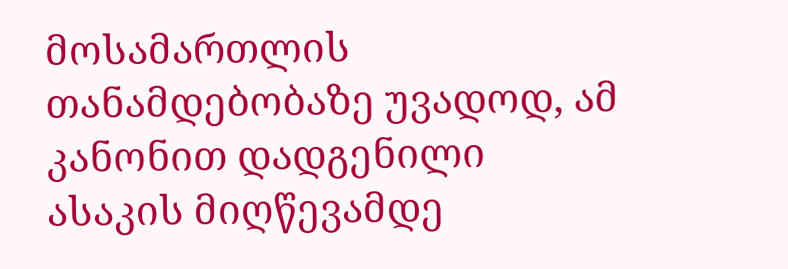მოსამართლის თანამდებობაზე უვადოდ, ამ კანონით დადგენილი ასაკის მიღწევამდე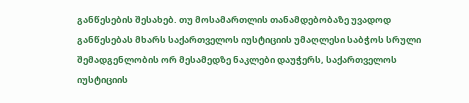განწესების შესახებ. თუ მოსამართლის თანამდებობაზე უვადოდ განწესებას მხარს საქართველოს იუსტიციის უმაღლესი საბჭოს სრული შემადგენლობის ორ მესამედზე ნაკლები დაუჭერს, საქართველოს იუსტიციის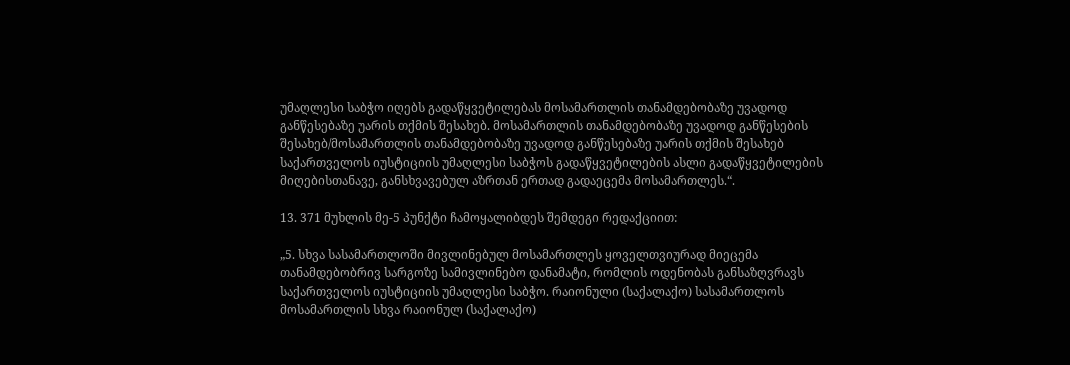უმაღლესი საბჭო იღებს გადაწყვეტილებას მოსამართლის თანამდებობაზე უვადოდ განწესებაზე უარის თქმის შესახებ. მოსამართლის თანამდებობაზე უვადოდ განწესების შესახებ/მოსამართლის თანამდებობაზე უვადოდ განწესებაზე უარის თქმის შესახებ საქართველოს იუსტიციის უმაღლესი საბჭოს გადაწყვეტილების ასლი გადაწყვეტილების მიღებისთანავე, განსხვავებულ აზრთან ერთად გადაეცემა მოსამართლეს.“.

13. 371 მუხლის მე-5 პუნქტი ჩამოყალიბდეს შემდეგი რედაქციით:

„5. სხვა სასამართლოში მივლინებულ მოსამართლეს ყოველთვიურად მიეცემა თანამდებობრივ სარგოზე სამივლინებო დანამატი, რომლის ოდენობას განსაზღვრავს საქართველოს იუსტიციის უმაღლესი საბჭო. რაიონული (საქალაქო) სასამართლოს მოსამართლის სხვა რაიონულ (საქალაქო)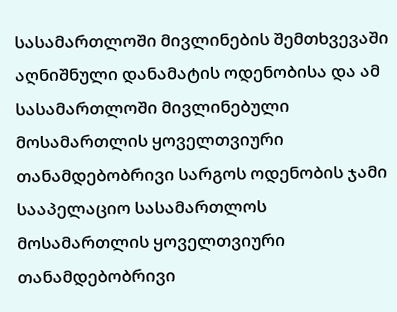სასამართლოში მივლინების შემთხვევაში აღნიშნული დანამატის ოდენობისა და ამ სასამართლოში მივლინებული მოსამართლის ყოველთვიური თანამდებობრივი სარგოს ოდენობის ჯამი სააპელაციო სასამართლოს მოსამართლის ყოველთვიური თანამდებობრივი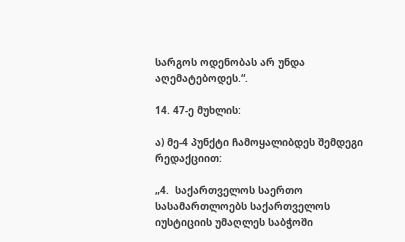სარგოს ოდენობას არ უნდა აღემატებოდეს.“.

14. 47-ე მუხლის:

ა) მე-4 პუნქტი ჩამოყალიბდეს შემდეგი რედაქციით:

„4.  საქართველოს საერთო სასამართლოებს საქართველოს იუსტიციის უმაღლეს საბჭოში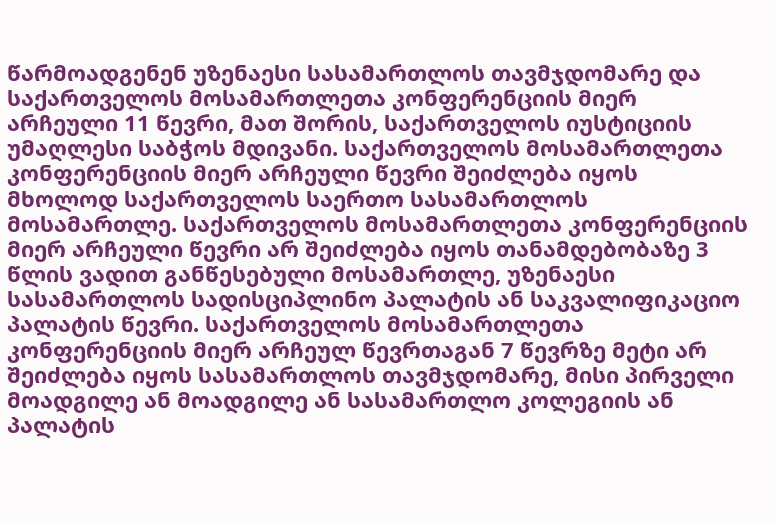წარმოადგენენ უზენაესი სასამართლოს თავმჯდომარე და საქართველოს მოსამართლეთა კონფერენციის მიერ არჩეული 11 წევრი, მათ შორის, საქართველოს იუსტიციის უმაღლესი საბჭოს მდივანი. საქართველოს მოსამართლეთა კონფერენციის მიერ არჩეული წევრი შეიძლება იყოს მხოლოდ საქართველოს საერთო სასამართლოს მოსამართლე. საქართველოს მოსამართლეთა კონფერენციის მიერ არჩეული წევრი არ შეიძლება იყოს თანამდებობაზე 3 წლის ვადით განწესებული მოსამართლე, უზენაესი სასამართლოს სადისციპლინო პალატის ან საკვალიფიკაციო პალატის წევრი. საქართველოს მოსამართლეთა კონფერენციის მიერ არჩეულ წევრთაგან 7 წევრზე მეტი არ შეიძლება იყოს სასამართლოს თავმჯდომარე, მისი პირველი მოადგილე ან მოადგილე ან სასამართლო კოლეგიის ან პალატის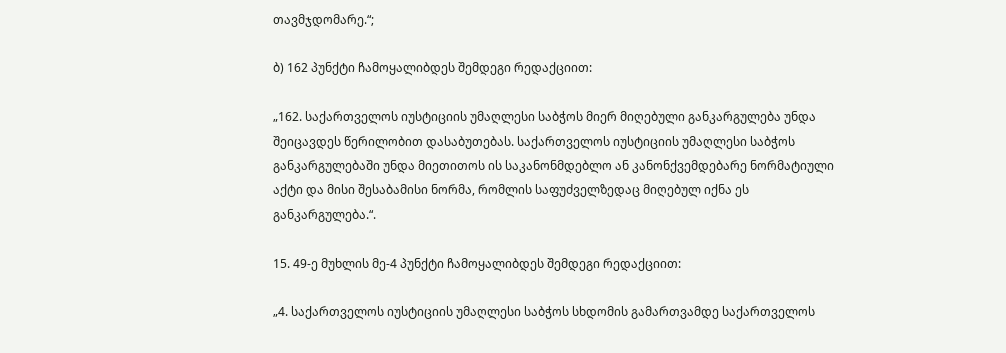თავმჯდომარე.“;

ბ) 162 პუნქტი ჩამოყალიბდეს შემდეგი რედაქციით:

„162. საქართველოს იუსტიციის უმაღლესი საბჭოს მიერ მიღებული განკარგულება უნდა შეიცავდეს წერილობით დასაბუთებას. საქართველოს იუსტიციის უმაღლესი საბჭოს განკარგულებაში უნდა მიეთითოს ის საკანონმდებლო ან კანონქვემდებარე ნორმატიული აქტი და მისი შესაბამისი ნორმა, რომლის საფუძველზედაც მიღებულ იქნა ეს განკარგულება.“.

15. 49-ე მუხლის მე-4 პუნქტი ჩამოყალიბდეს შემდეგი რედაქციით:

„4. საქართველოს იუსტიციის უმაღლესი საბჭოს სხდომის გამართვამდე საქართველოს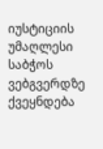იუსტიციის უმაღლესი საბჭოს ვებგვერდზე ქვეყნდება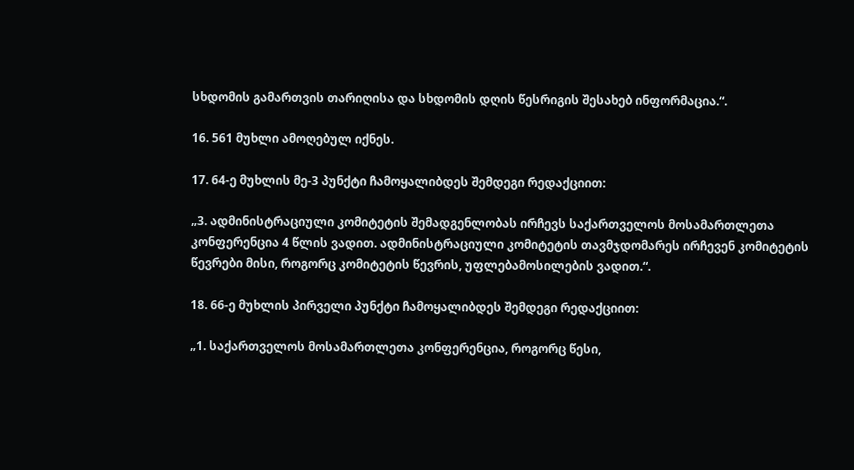სხდომის გამართვის თარიღისა და სხდომის დღის წესრიგის შესახებ ინფორმაცია.“.

16. 561 მუხლი ამოღებულ იქნეს.

17. 64-ე მუხლის მე-3 პუნქტი ჩამოყალიბდეს შემდეგი რედაქციით:

„3. ადმინისტრაციული კომიტეტის შემადგენლობას ირჩევს საქართველოს მოსამართლეთა კონფერენცია 4 წლის ვადით. ადმინისტრაციული კომიტეტის თავმჯდომარეს ირჩევენ კომიტეტის წევრები მისი, როგორც კომიტეტის წევრის, უფლებამოსილების ვადით.“.

18. 66-ე მუხლის პირველი პუნქტი ჩამოყალიბდეს შემდეგი რედაქციით:

„1. საქართველოს მოსამართლეთა კონფერენცია, როგორც წესი,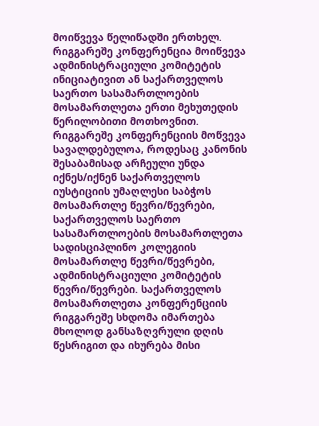მოიწვევა წელიწადში ერთხელ. რიგგარეშე კონფერენცია მოიწვევა ადმინისტრაციული კომიტეტის ინიციატივით ან საქართველოს საერთო სასამართლოების მოსამართლეთა ერთი მეხუთედის წერილობითი მოთხოვნით. რიგგარეშე კონფერენციის მოწვევა სავალდებულოა, როდესაც კანონის შესაბამისად არჩეული უნდა იქნეს/იქნენ საქართველოს იუსტიციის უმაღლესი საბჭოს მოსამართლე წევრი/წევრები, საქართველოს საერთო სასამართლოების მოსამართლეთა სადისციპლინო კოლეგიის მოსამართლე წევრი/წევრები, ადმინისტრაციული კომიტეტის წევრი/წევრები. საქართველოს მოსამართლეთა კონფერენციის რიგგარეშე სხდომა იმართება მხოლოდ განსაზღვრული დღის წესრიგით და იხურება მისი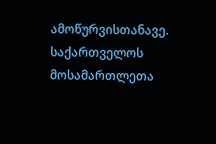ამოწურვისთანავე. საქართველოს მოსამართლეთა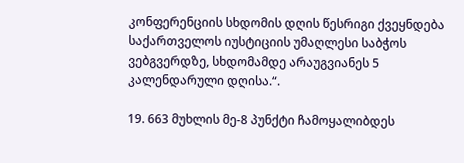კონფერენციის სხდომის დღის წესრიგი ქვეყნდება საქართველოს იუსტიციის უმაღლესი საბჭოს ვებგვერდზე, სხდომამდე არაუგვიანეს 5 კალენდარული დღისა.“.

19. 663 მუხლის მე-8 პუნქტი ჩამოყალიბდეს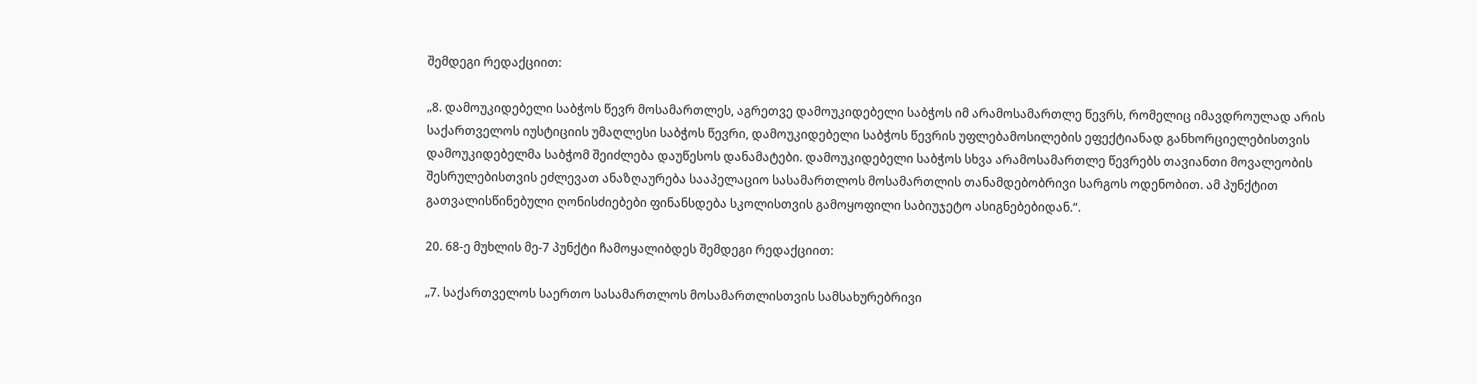შემდეგი რედაქციით:

„8. დამოუკიდებელი საბჭოს წევრ მოსამართლეს, აგრეთვე დამოუკიდებელი საბჭოს იმ არამოსამართლე წევრს, რომელიც იმავდროულად არის საქართველოს იუსტიციის უმაღლესი საბჭოს წევრი, დამოუკიდებელი საბჭოს წევრის უფლებამოსილების ეფექტიანად განხორციელებისთვის დამოუკიდებელმა საბჭომ შეიძლება დაუწესოს დანამატები. დამოუკიდებელი საბჭოს სხვა არამოსამართლე წევრებს თავიანთი მოვალეობის შესრულებისთვის ეძლევათ ანაზღაურება სააპელაციო სასამართლოს მოსამართლის თანამდებობრივი სარგოს ოდენობით. ამ პუნქტით გათვალისწინებული ღონისძიებები ფინანსდება სკოლისთვის გამოყოფილი საბიუჯეტო ასიგნებებიდან.“.

20. 68-ე მუხლის მე-7 პუნქტი ჩამოყალიბდეს შემდეგი რედაქციით:

„7. საქართველოს საერთო სასამართლოს მოსამართლისთვის სამსახურებრივი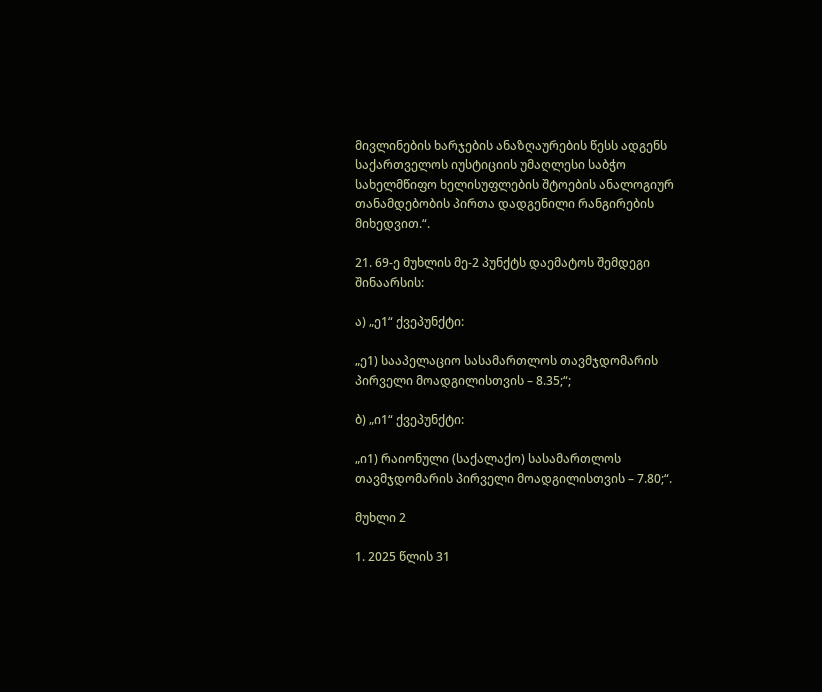მივლინების ხარჯების ანაზღაურების წესს ადგენს საქართველოს იუსტიციის უმაღლესი საბჭო სახელმწიფო ხელისუფლების შტოების ანალოგიურ თანამდებობის პირთა დადგენილი რანგირების მიხედვით.“.

21. 69-ე მუხლის მე-2 პუნქტს დაემატოს შემდეგი შინაარსის:

ა) „ე1“ ქვეპუნქტი:

„ე1) სააპელაციო სასამართლოს თავმჯდომარის პირველი მოადგილისთვის – 8.35;“;

ბ) „ი1“ ქვეპუნქტი:

„ი1) რაიონული (საქალაქო) სასამართლოს თავმჯდომარის პირველი მოადგილისთვის – 7.80;“.

მუხლი 2

1. 2025 წლის 31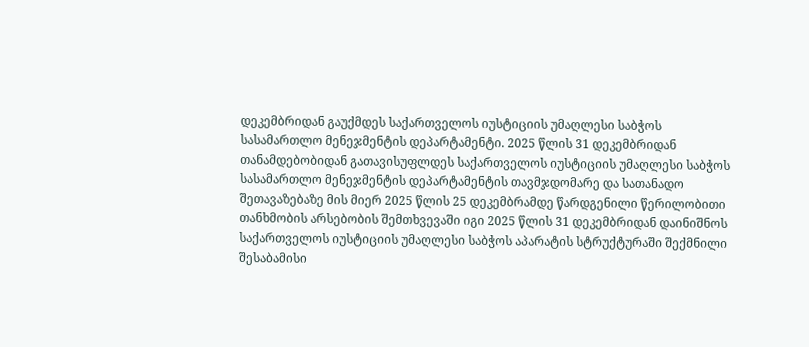დეკემბრიდან გაუქმდეს საქართველოს იუსტიციის უმაღლესი საბჭოს სასამართლო მენეჯმენტის დეპარტამენტი. 2025 წლის 31 დეკემბრიდან თანამდებობიდან გათავისუფლდეს საქართველოს იუსტიციის უმაღლესი საბჭოს სასამართლო მენეჯმენტის დეპარტამენტის თავმჯდომარე და სათანადო შეთავაზებაზე მის მიერ 2025 წლის 25 დეკემბრამდე წარდგენილი წერილობითი თანხმობის არსებობის შემთხვევაში იგი 2025 წლის 31 დეკემბრიდან დაინიშნოს საქართველოს იუსტიციის უმაღლესი საბჭოს აპარატის სტრუქტურაში შექმნილი შესაბამისი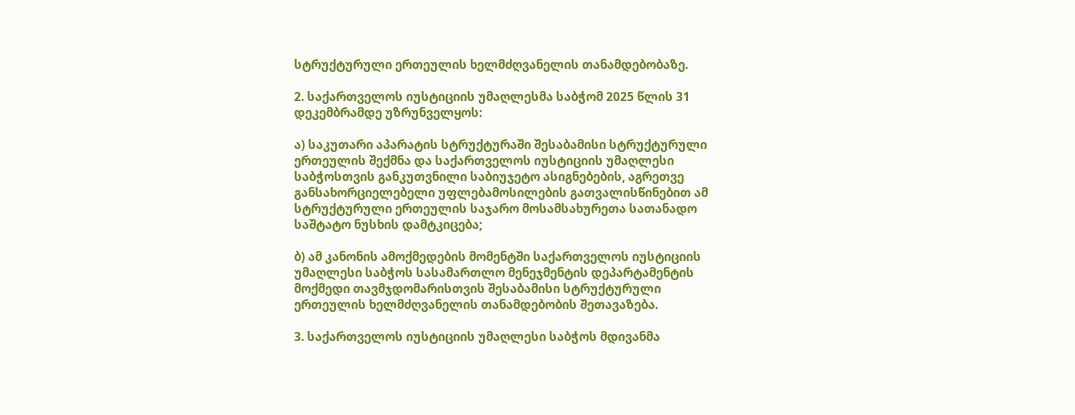სტრუქტურული ერთეულის ხელმძღვანელის თანამდებობაზე.

2. საქართველოს იუსტიციის უმაღლესმა საბჭომ 2025 წლის 31 დეკემბრამდე უზრუნველყოს:

ა) საკუთარი აპარატის სტრუქტურაში შესაბამისი სტრუქტურული ერთეულის შექმნა და საქართველოს იუსტიციის უმაღლესი საბჭოსთვის განკუთვნილი საბიუჯეტო ასიგნებების, აგრეთვე განსახორციელებელი უფლებამოსილების გათვალისწინებით ამ სტრუქტურული ერთეულის საჯარო მოსამსახურეთა სათანადო საშტატო ნუსხის დამტკიცება;

ბ) ამ კანონის ამოქმედების მომენტში საქართველოს იუსტიციის უმაღლესი საბჭოს სასამართლო მენეჯმენტის დეპარტამენტის მოქმედი თავმჯდომარისთვის შესაბამისი სტრუქტურული ერთეულის ხელმძღვანელის თანამდებობის შეთავაზება.

3. საქართველოს იუსტიციის უმაღლესი საბჭოს მდივანმა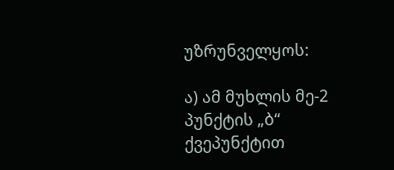უზრუნველყოს:

ა) ამ მუხლის მე-2 პუნქტის „ბ“ ქვეპუნქტით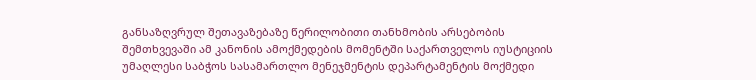განსაზღვრულ შეთავაზებაზე წერილობითი თანხმობის არსებობის შემთხვევაში ამ კანონის ამოქმედების მომენტში საქართველოს იუსტიციის უმაღლესი საბჭოს სასამართლო მენეჯმენტის დეპარტამენტის მოქმედი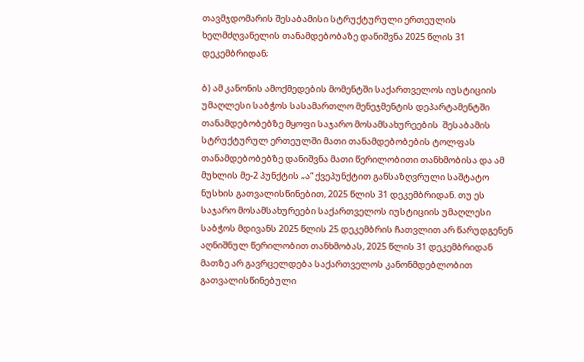თავმჯდომარის შესაბამისი სტრუქტურული ერთეულის ხელმძღვანელის თანამდებობაზე დანიშვნა 2025 წლის 31 დეკემბრიდან;

ბ) ამ კანონის ამოქმედების მომენტში საქართველოს იუსტიციის უმაღლესი საბჭოს სასამართლო მენეჯმენტის დეპარტამენტში თანამდებობებზე მყოფი საჯარო მოსამსახურეების  შესაბამის სტრუქტურულ ერთეულში მათი თანამდებობების ტოლფას თანამდებობებზე დანიშვნა მათი წერილობითი თანხმობისა და ამ მუხლის მე-2 პუნქტის „ა“ ქვეპუნქტით განსაზღვრული საშტატო ნუსხის გათვალისწინებით, 2025 წლის 31 დეკემბრიდან. თუ ეს საჯარო მოსამსახურეები საქართველოს იუსტიციის უმაღლესი საბჭოს მდივანს 2025 წლის 25 დეკემბრის ჩათვლით არ წარუდგენენ აღნიშნულ წერილობით თანხმობას, 2025 წლის 31 დეკემბრიდან მათზე არ გავრცელდება საქართველოს კანონმდებლობით გათვალისწინებული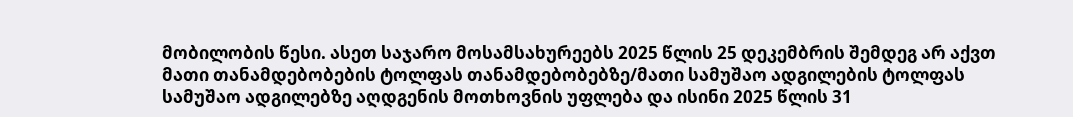მობილობის წესი. ასეთ საჯარო მოსამსახურეებს 2025 წლის 25 დეკემბრის შემდეგ არ აქვთ მათი თანამდებობების ტოლფას თანამდებობებზე/მათი სამუშაო ადგილების ტოლფას სამუშაო ადგილებზე აღდგენის მოთხოვნის უფლება და ისინი 2025 წლის 31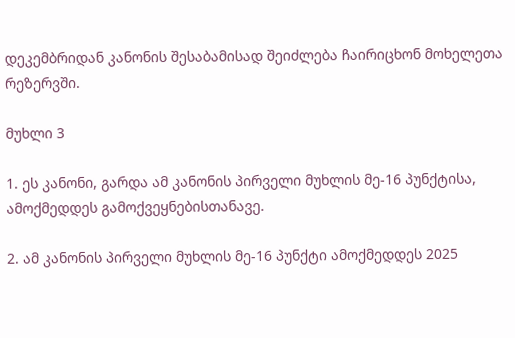დეკემბრიდან კანონის შესაბამისად შეიძლება ჩაირიცხონ მოხელეთა რეზერვში.

მუხლი 3

1. ეს კანონი, გარდა ამ კანონის პირველი მუხლის მე-16 პუნქტისა, ამოქმედდეს გამოქვეყნებისთანავე.

2. ამ კანონის პირველი მუხლის მე-16 პუნქტი ამოქმედდეს 2025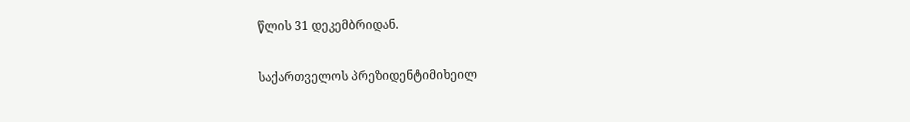წლის 31 დეკემბრიდან.


საქართველოს პრეზიდენტიმიხეილ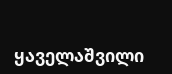ყაველაშვილი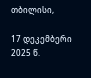თბილისი,

17 დეკემბერი 2025 წ.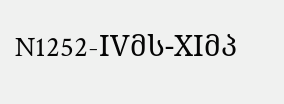N1252-IVმს-XIმპ